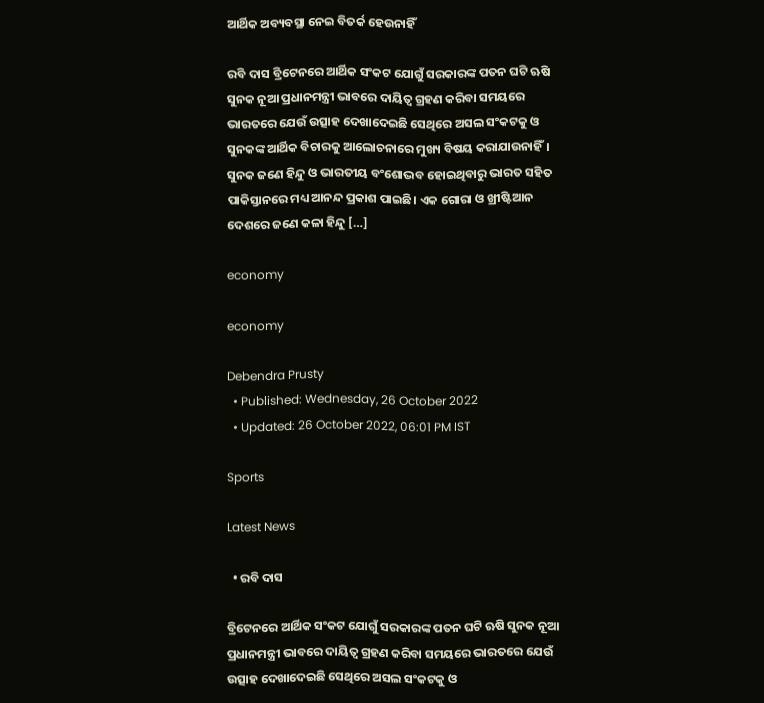ଆର୍ଥିକ ଅବ୍ୟବସ୍ଥା ନେଇ ବିତର୍କ ହେଉନାହିଁ

ରବି ଦାସ ବ୍ରିଟେନରେ ଆର୍ଥିକ ସଂକଟ ଯୋଗୁଁ ସରକାରଙ୍କ ପତନ ଘଟି ଋଷି ସୁନକ ନୂଆ ପ୍ରଧାନମନ୍ତ୍ରୀ ଭାବରେ ଦାୟିତ୍ୱ ଗ୍ରହଣ କରିବା ସମୟରେ ଭାରତରେ ଯେଉଁ ଉତ୍ସାହ ଦେଖାଦେଇଛି ସେଥିରେ ଅସଲ ସଂକଟକୁ ଓ ସୁନକଙ୍କ ଆର୍ଥିକ ବିଚାରକୁ ଆଲୋଚନାରେ ମୁଖ୍ୟ ବିଷୟ କରାଯାଉନାହିଁ। ସୁନକ ଜଣେ ହିନ୍ଦୁ ଓ ଭାରତୀୟ ବଂଶୋଦ୍ଭବ ହୋଇଥିବାରୁ ଭାରତ ସହିତ ପାକିସ୍ତାନରେ ମଧ୍ୟ ଆନନ୍ଦ ପ୍ରକାଶ ପାଇଛି। ଏକ ଗୋରା ଓ ଖ୍ରୀଷ୍ଟିଆନ ଦେଶରେ ଜଣେ କଳା ହିନ୍ଦୁ […]

economy

economy

Debendra Prusty
  • Published: Wednesday, 26 October 2022
  • Updated: 26 October 2022, 06:01 PM IST

Sports

Latest News

  • ରବି ଦାସ

ବ୍ରିଟେନରେ ଆର୍ଥିକ ସଂକଟ ଯୋଗୁଁ ସରକାରଙ୍କ ପତନ ଘଟି ଋଷି ସୁନକ ନୂଆ ପ୍ରଧାନମନ୍ତ୍ରୀ ଭାବରେ ଦାୟିତ୍ୱ ଗ୍ରହଣ କରିବା ସମୟରେ ଭାରତରେ ଯେଉଁ ଉତ୍ସାହ ଦେଖାଦେଇଛି ସେଥିରେ ଅସଲ ସଂକଟକୁ ଓ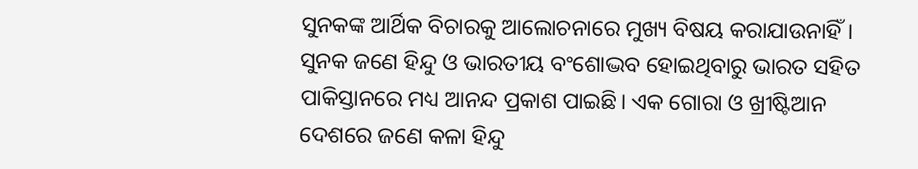ସୁନକଙ୍କ ଆର୍ଥିକ ବିଚାରକୁ ଆଲୋଚନାରେ ମୁଖ୍ୟ ବିଷୟ କରାଯାଉନାହିଁ। ସୁନକ ଜଣେ ହିନ୍ଦୁ ଓ ଭାରତୀୟ ବଂଶୋଦ୍ଭବ ହୋଇଥିବାରୁ ଭାରତ ସହିତ ପାକିସ୍ତାନରେ ମଧ୍ୟ ଆନନ୍ଦ ପ୍ରକାଶ ପାଇଛି। ଏକ ଗୋରା ଓ ଖ୍ରୀଷ୍ଟିଆନ ଦେଶରେ ଜଣେ କଳା ହିନ୍ଦୁ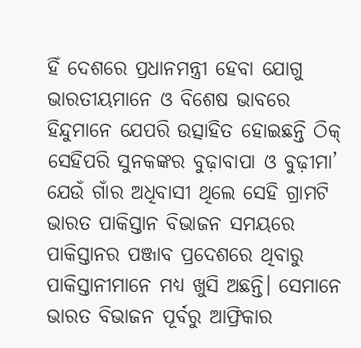ହିଁ ଦେଶରେ ପ୍ରଧାନମନ୍ତ୍ରୀ ହେବା ଯୋଗୁ ଭାରତୀୟମାନେ ଓ ବିଶେଷ ଭାବରେ ହିନ୍ଦୁମାନେ ଯେପରି ଉତ୍ସାହିତ ହୋଇଛନ୍ତି ଠିକ୍ ସେହିପରି ସୁନକଙ୍କର ବୁଢ଼ାବାପା ଓ ବୁଢ଼ୀମା’ ଯେଉଁ ଗାଁର ଅଧିବାସୀ ଥିଲେ ସେହି ଗ୍ରାମଟି ଭାରତ ପାକିସ୍ତାନ ବିଭାଜନ ସମୟରେ ପାକିସ୍ତାନର ପଞ୍ଜାବ ପ୍ରଦେଶରେ ଥିବାରୁ ପାକିସ୍ତାନୀମାନେ ମଧ୍ୟ ଖୁସି ଅଛନ୍ତି। ସେମାନେ ଭାରତ ବିଭାଜନ ପୂର୍ବରୁ ଆଫ୍ରିକାର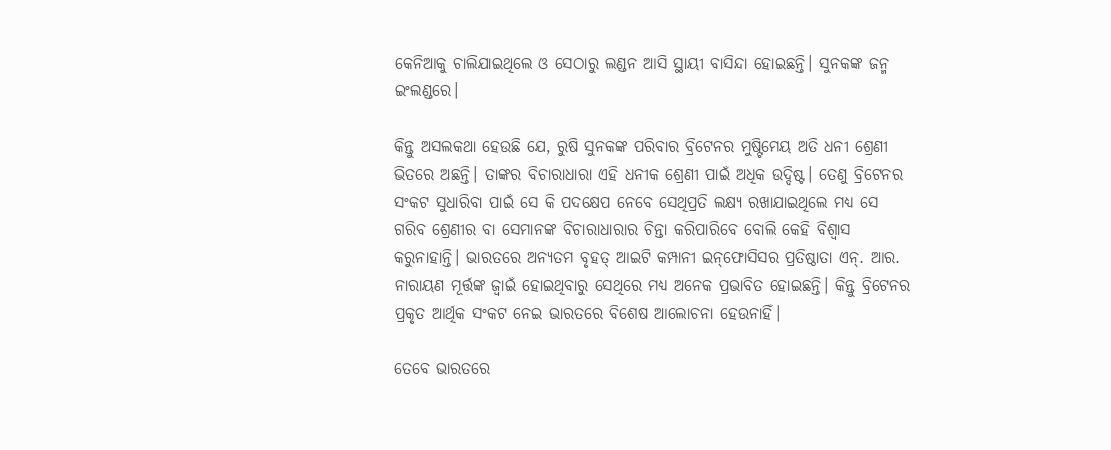କେନିଆକୁ ଚାଲିଯାଇଥିଲେ ଓ ସେଠାରୁ ଲଣ୍ଡନ ଆସି ସ୍ଥାୟୀ ବାସିନ୍ଦା ହୋଇଛନ୍ତି। ସୁନକଙ୍କ ଜନ୍ମ ଇଂଲଣ୍ଡରେ।

କିନ୍ତୁ ଅସଲକଥା ହେଉଛି ଯେ, ରୁଷି ସୁନକଙ୍କ ପରିବାର ବ୍ରିଟେନର ମୁଷ୍ଟିମେୟ ଅତି ଧନୀ ଶ୍ରେଣୀ ଭିତରେ ଅଛନ୍ତି। ତାଙ୍କର ବିଚାରାଧାରା ଏହି ଧନୀକ ଶ୍ରେଣୀ ପାଇଁ ଅଧିକ ଉଦ୍ଦିଷ୍ଟ। ତେଣୁ ବ୍ରିଟେନର ସଂକଟ ସୁଧାରିବା ପାଇଁ ସେ କି ପଦକ୍ଷେପ ନେବେ ସେଥିପ୍ରତି ଲକ୍ଷ୍ୟ ରଖାଯାଇଥିଲେ ମଧ୍ୟ ସେ ଗରିବ ଶ୍ରେଣୀର ବା ସେମାନଙ୍କ ବିଚାରାଧାରାର ଚିନ୍ତା କରିପାରିବେ ବୋଲି କେହି ବିଶ୍ୱାସ କରୁନାହାନ୍ତି। ଭାରତରେ ଅନ୍ୟତମ ବୃହତ୍ ଆଇଟି କମ୍ପାନୀ ଇନ୍‌ଫୋସିସର ପ୍ରତିଷ୍ଠାତା ଏନ୍. ଆର. ନାରାୟଣ ମୂର୍ତ୍ତଙ୍କ ଜ୍ୱାଇଁ ହୋଇଥିବାରୁ ସେଥିରେ ମଧ୍ୟ ଅନେକ ପ୍ରଭାବିତ ହୋଇଛନ୍ତି। କିନ୍ତୁ ବ୍ରିଟେନର ପ୍ରକୃତ ଆର୍ଥିକ ସଂକଟ ନେଇ ଭାରତରେ ବିଶେଷ ଆଲୋଚନା ହେଉନାହିଁ।

ତେବେ ଭାରତରେ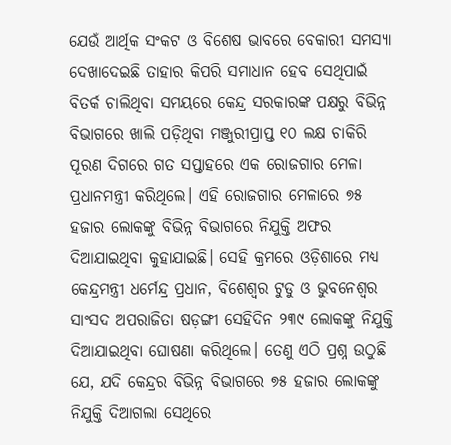ଯେଉଁ ଆର୍ଥିକ ସଂକଟ ଓ ବିଶେଷ ଭାବରେ ବେକାରୀ ସମସ୍ୟା ଦେଖାଦେଇଛି ତାହାର କିପରି ସମାଧାନ ହେବ ସେଥିପାଇଁ ବିତର୍କ ଚାଲିଥିବା ସମୟରେ କେନ୍ଦ୍ର ସରକାରଙ୍କ ପକ୍ଷରୁ ବିଭିନ୍ନ ବିଭାଗରେ ଖାଲି ପଡ଼ିଥିବା ମଞ୍ଜୁରୀପ୍ରାପ୍ତ ୧୦ ଲକ୍ଷ ଚାକିରି ପୂରଣ ଦିଗରେ ଗତ ସପ୍ତାହରେ ଏକ ରୋଜଗାର ମେଳା ପ୍ରଧାନମନ୍ତ୍ରୀ କରିଥିଲେ। ଏହି ରୋଜଗାର ମେଳାରେ ୭୫ ହଜାର ଲୋକଙ୍କୁ ବିଭିନ୍ନ ବିଭାଗରେ ନିଯୁକ୍ତି ଅଫର ଦିଆଯାଇଥିବା କୁହାଯାଇଛି। ସେହି କ୍ରମରେ ଓଡ଼ିଶାରେ ମଧ୍ୟ କେନ୍ଦ୍ରମନ୍ତ୍ରୀ ଧର୍ମେନ୍ଦ୍ର ପ୍ରଧାନ, ବିଶେଶ୍ୱର ଟୁଡୁ ଓ ଭୁବନେଶ୍ୱର ସାଂସଦ ଅପରାଜିତା ଷଡ଼ଙ୍ଗୀ ସେହିଦିନ ୨୩୯ ଲୋକଙ୍କୁ ନିଯୁକ୍ତି ଦିଆଯାଇଥିବା ଘୋଷଣା କରିଥିଲେ। ତେଣୁ ଏଠି ପ୍ରଶ୍ନ ଉଠୁଛି ଯେ, ଯଦି କେନ୍ଦ୍ରର ବିଭିନ୍ନ ବିଭାଗରେ ୭୫ ହଜାର ଲୋକଙ୍କୁ ନିଯୁକ୍ତି ଦିଆଗଲା ସେଥିରେ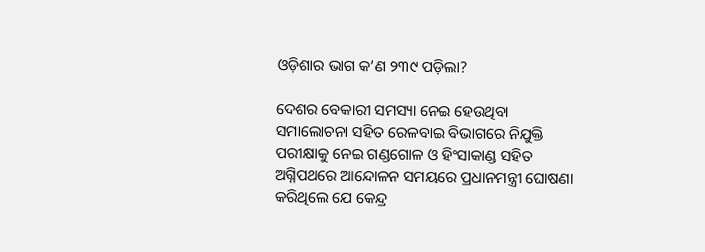ଓଡ଼ିଶାର ଭାଗ କ’ଣ ୨୩୯ ପଡ଼ିଲା?

ଦେଶର ବେକାରୀ ସମସ୍ୟା ନେଇ ହେଉଥିବା ସମାଲୋଚନା ସହିତ ରେଳବାଇ ବିଭାଗରେ ନିଯୁକ୍ତି ପରୀକ୍ଷାକୁ ନେଇ ଗଣ୍ଡଗୋଳ ଓ ହିଂସାକାଣ୍ଡ ସହିତ ଅଗ୍ନିପଥରେ ଆନ୍ଦୋଳନ ସମୟରେ ପ୍ରଧାନମନ୍ତ୍ରୀ ଘୋଷଣା କରିଥିଲେ ଯେ କେନ୍ଦ୍ର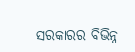ସରକାରର ବିଭିନ୍ନ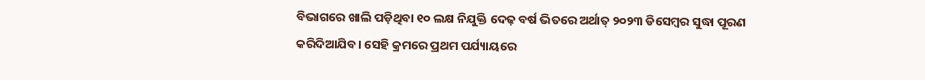ବିଭାଗରେ ଖାଲି ପଡ଼ିଥିବା ୧୦ ଲକ୍ଷ ନିଯୁକ୍ତି ଦେଢ଼ ବର୍ଷ ଭିତରେ ଅର୍ଥାତ୍ ୨୦୨୩ ଡିସେମ୍ବର ସୁଦ୍ଧା ପୂରଣ କରିଦିଆଯିବ। ସେହି କ୍ରମରେ ପ୍ରଥମ ପର୍ଯ୍ୟାୟରେ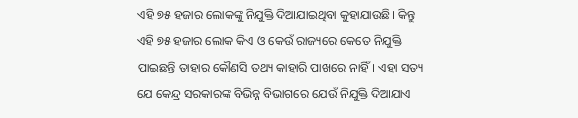ଏହି ୭୫ ହଜାର ଲୋକଙ୍କୁ ନିଯୁକ୍ତି ଦିଆଯାଇଥିବା କୁହାଯାଉଛି। କିନ୍ତୁ ଏହି ୭୫ ହଜାର ଲୋକ କିଏ ଓ କେଉଁ ରାଜ୍ୟରେ କେତେ ନିଯୁକ୍ତି ପାଇଛନ୍ତି ତାହାର କୌଣସି ତଥ୍ୟ କାହାରି ପାଖରେ ନାହିଁ। ଏହା ସତ୍ୟ ଯେ କେନ୍ଦ୍ର ସରକାରଙ୍କ ବିଭିନ୍ନ ବିଭାଗରେ ଯେଉଁ ନିଯୁକ୍ତି ଦିଆଯାଏ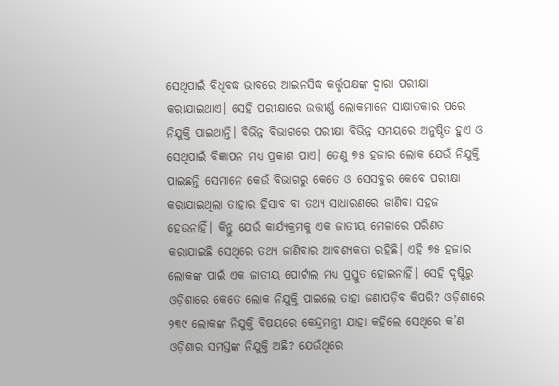ସେଥିପାଇଁ ବିଧିବଦ୍ଧ ଭାବରେ ଆଇନସିଦ୍ଧ କର୍ତ୍ତୃପକ୍ଷଙ୍କ ଦ୍ୱାରା ପରୀକ୍ଷା କରାଯାଇଥାଏ। ସେହି ପରୀକ୍ଷାରେ ଉତ୍ତୀର୍ଣ୍ଣ ଲୋକମାନେ ସାକ୍ଷାତକାର ପରେ ନିଯୁକ୍ତି ପାଇଥାନ୍ତି। ବିଭିନ୍ନ ବିଭାଗରେ ପରୀକ୍ଷା ବିଭିନ୍ନ ସମୟରେ ଅନୁଷ୍ଠିତ ହୁଏ ଓ ସେଥିପାଇଁ ବିଜ୍ଞାପନ ମଧ୍ୟ ପ୍ରକାଶ ପାଏ। ତେଣୁ ୭୫ ହଜାର ଲୋକ ଯେଉଁ ନିଯୁକ୍ତି ପାଇଛନ୍ତି ସେମାନେ କେଉଁ ବିଭାଗରୁ କେତେ ଓ ସେସବୁର କେବେ ପରୀକ୍ଷା କରାଯାଇଥିଲା ତାହାର ହିସାବ ବା ତଥ୍ୟ ସାଧାରଣରେ ଜାଣିବା ସହଜ ହେଉନାହିଁ। କିନ୍ତୁ ଯେଉଁ କାର୍ଯ୍ୟକ୍ରମକୁ ଏକ ଜାତୀୟ ମେଳାରେ ପରିଣତ କରାଯାଇଛି ସେଥିରେ ତଥ୍ୟ ଜାଣିବାର ଆବଶ୍ୟକତା ରହିଛି। ଏହି ୭୫ ହଜାର ଲୋକଙ୍କ ପାଇଁ ଏକ ଜାତୀୟ ପୋର୍ଟାଲ ମଧ୍ୟ ପ୍ରସ୍ତୁତ ହୋଇନାହିଁ। ସେହି ଦୃଷ୍ଟିରୁ ଓଡ଼ିଶାରେ କେତେ ଲୋକ ନିଯୁକ୍ତି ପାଇଲେ ତାହା ଜଣାପଡ଼ିବ କିପରି? ଓଡ଼ିଶାରେ ୨୩୯ ଲୋକଙ୍କ ନିଯୁକ୍ତି ବିଷୟରେ କେନ୍ଦ୍ରମନ୍ତ୍ରୀ ଯାହା କହିଲେ ସେଥିରେ କ’ଣ ଓଡ଼ିଶାର ସମସ୍ତଙ୍କ ନିଯୁକ୍ତି ଅଛି? ଯେଉଁଥିରେ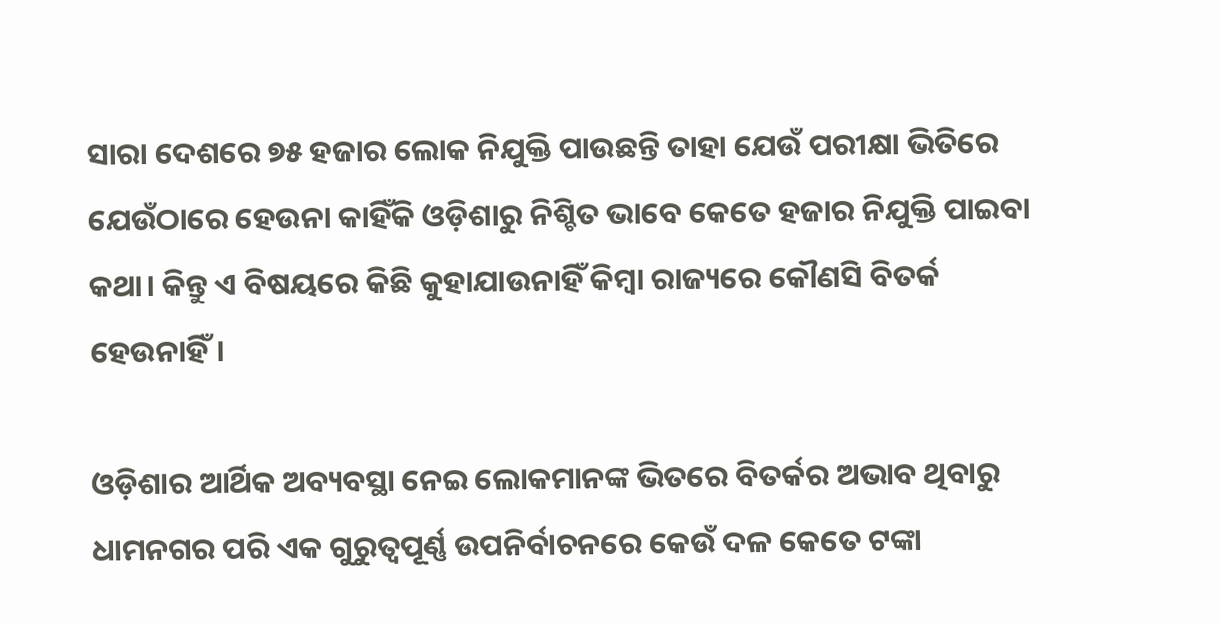ସାରା ଦେଶରେ ୭୫ ହଜାର ଲୋକ ନିଯୁକ୍ତି ପାଉଛନ୍ତି ତାହା ଯେଉଁ ପରୀକ୍ଷା ଭିତିରେ ଯେଉଁଠାରେ ହେଉନା କାହିଁକି ଓଡ଼ିଶାରୁ ନିଶ୍ଚିତ ଭାବେ କେତେ ହଜାର ନିଯୁକ୍ତି ପାଇବା କଥା। କିନ୍ତୁ ଏ ବିଷୟରେ କିଛି କୁହାଯାଉନାହିଁ କିମ୍ବା ରାଜ୍ୟରେ କୌଣସି ବିତର୍କ ହେଉନାହିଁ।

ଓଡ଼ିଶାର ଆର୍ଥିକ ଅବ୍ୟବସ୍ଥା ନେଇ ଲୋକମାନଙ୍କ ଭିତରେ ବିତର୍କର ଅଭାବ ଥିବାରୁ ଧାମନଗର ପରି ଏକ ଗୁରୁତ୍ୱପୂର୍ଣ୍ଣ ଉପନିର୍ବାଚନରେ କେଉଁ ଦଳ କେତେ ଟଙ୍କା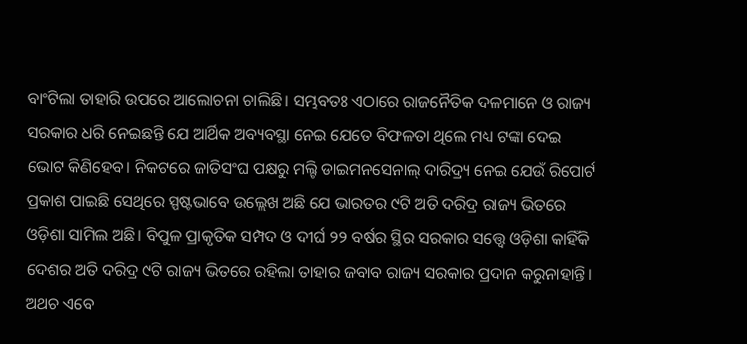ବାଂଟିଲା ତାହାରି ଉପରେ ଆଲୋଚନା ଚାଲିଛି। ସମ୍ଭବତଃ ଏଠାରେ ରାଜନୈତିକ ଦଳମାନେ ଓ ରାଜ୍ୟ ସରକାର ଧରି ନେଇଛନ୍ତି ଯେ ଆର୍ଥିକ ଅବ୍ୟବସ୍ଥା ନେଇ ଯେତେ ବିଫଳତା ଥିଲେ ମଧ୍ୟ ଟଙ୍କା ଦେଇ ଭୋଟ କିଣିହେବ। ନିକଟରେ ଜାତିସଂଘ ପକ୍ଷରୁ ମଲ୍ଟି ଡାଇମନସେନାଲ୍ ଦାରିଦ୍ର୍ୟ ନେଇ ଯେଉଁ ରିପୋର୍ଟ ପ୍ରକାଶ ପାଇଛି ସେଥିରେ ସ୍ପଷ୍ଟଭାବେ ଉଲ୍ଲେଖ ଅଛି ଯେ ଭାରତର ୯ଟି ଅତି ଦରିଦ୍ର ରାଜ୍ୟ ଭିତରେ ଓଡ଼ିଶା ସାମିଲ ଅଛି। ବିପୁଳ ପ୍ରାକୃତିକ ସମ୍ପଦ ଓ ଦୀର୍ଘ ୨୨ ବର୍ଷର ସ୍ଥିର ସରକାର ସତ୍ତ୍ୱେ ଓଡ଼ିଶା କାହିଁକି ଦେଶର ଅତି ଦରିଦ୍ର ୯ଟି ରାଜ୍ୟ ଭିତରେ ରହିଲା ତାହାର ଜବାବ ରାଜ୍ୟ ସରକାର ପ୍ରଦାନ କରୁନାହାନ୍ତି। ଅଥଚ ଏବେ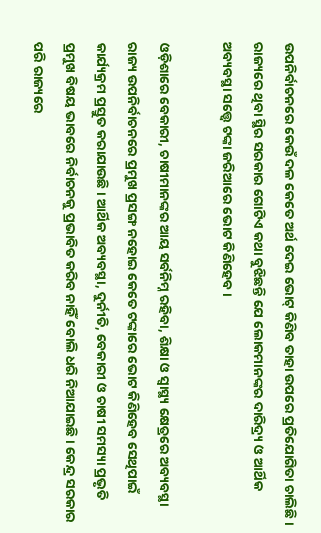ଉପନିର୍ବାଚନରେ କେଉଁ ଦଳ କେତେ ଅର୍ଥ ଦେଇ ଭୋଟ୍ କିଣିବ ତାହା ଉପରେ ପ୍ରତିଯୋଗିତା ଚାଲିଛି। ରାଜ୍ୟରେ ଥିବା ସ୍ଥିର ସରକାର ଗୋଟିଏ କଥା ବୁଝିଛନ୍ତି ଯେ ଲୋକମାନଙ୍କର ଦାରିଦ୍ର୍ୟ ଓ ଆର୍ଥିକ ଅବ୍ୟବସ୍ଥା ସତ୍ତ୍ୱେ ଟଙ୍କା ଜରିଆରେ ଭୋଟ କିଣିହେବ।

ଓଡ଼ିଶାରେ ବେକାରୀ, ଚାଷୀମାନଙ୍କର ଆୟ ସର୍ବନିମ୍ନ ରହିବା, ଶିକ୍ଷା ଓ ସ୍ୱାସ୍ଥ୍ୟ କ୍ଷେତ୍ରରେ ଅବ୍ୟବସ୍ଥା ରାଜ୍ୟ ଉପନିର୍ବାଚନରେ ପ୍ରମୁଖ ପ୍ରସଙ୍ଗ ନହୋଇ କେତେ ଟଙ୍କାରେ ଭୋଟ କିଣିହେବ ସେଥିପାଇଁ କାର୍ଯ୍ୟକ୍ରମ ପ୍ରସ୍ତୁତ କରାଯାଉଛି। ଆର୍ଥିକ ଅବ୍ୟବସ୍ଥା, ଦୁର୍ନୀତି, ବେକାରୀ ଓ ଚାଷୀ ସମସ୍ୟା ପ୍ରଭୃତି ପ୍ରମୁଖ ବିଷୟ ଭାବରେ ନିର୍ବାଚନକୁ ପ୍ରଭାବିତ କରିବ ନାହିଁ ବୋଲି ଧରି ନିଆଯାଇଛି। କେନ୍ଦ୍ର ସରକାର ପରି ରାଜ୍ୟରେ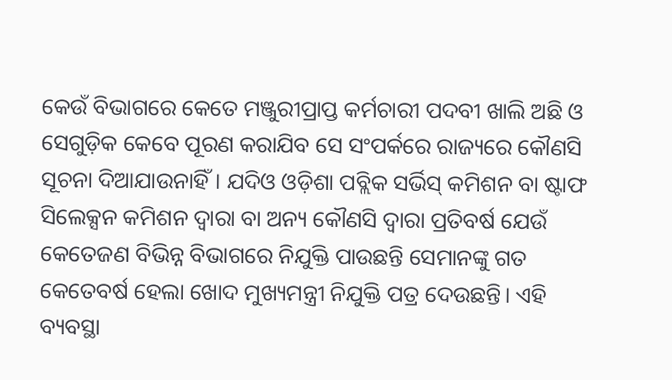କେଉଁ ବିଭାଗରେ କେତେ ମଞ୍ଜୁରୀପ୍ରାପ୍ତ କର୍ମଚାରୀ ପଦବୀ ଖାଲି ଅଛି ଓ ସେଗୁଡ଼ିକ କେବେ ପୂରଣ କରାଯିବ ସେ ସଂପର୍କରେ ରାଜ୍ୟରେ କୌଣସି ସୂଚନା ଦିଆଯାଉନାହିଁ। ଯଦିଓ ଓଡ଼ିଶା ପବ୍ଲିକ ସର୍ଭିସ୍ କମିଶନ ବା ଷ୍ଟାଫ ସିଲେକ୍ସନ କମିଶନ ଦ୍ୱାରା ବା ଅନ୍ୟ କୌଣସି ଦ୍ୱାରା ପ୍ରତିବର୍ଷ ଯେଉଁ କେତେଜଣ ବିଭିନ୍ନ ବିଭାଗରେ ନିଯୁକ୍ତି ପାଉଛନ୍ତି ସେମାନଙ୍କୁ ଗତ କେତେବର୍ଷ ହେଲା ଖୋଦ ମୁଖ୍ୟମନ୍ତ୍ରୀ ନିଯୁକ୍ତି ପତ୍ର ଦେଉଛନ୍ତି। ଏହି ବ୍ୟବସ୍ଥା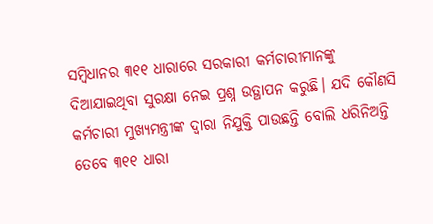ସମ୍ବିଧାନର ୩୧୧ ଧାରାରେ ସରକାରୀ କର୍ମଚାରୀମାନଙ୍କୁ ଦିଆଯାଇଥିବା ସୁରକ୍ଷା ନେଇ ପ୍ରଶ୍ନ ଉତ୍ଥାପନ କରୁଛି। ଯଦି କୌଣସି କର୍ମଚାରୀ ମୁଖ୍ୟମନ୍ତ୍ରୀଙ୍କ ଦ୍ୱାରା ନିଯୁକ୍ତି ପାଉଛନ୍ତି ବୋଲି ଧରିନିଅନ୍ତି ତେବେ ୩୧୧ ଧାରା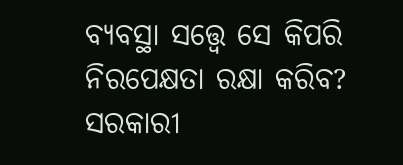ବ୍ୟବସ୍ଥା ସତ୍ତ୍ୱେ ସେ କିପରି ନିରପେକ୍ଷତା ରକ୍ଷା କରିବ? ସରକାରୀ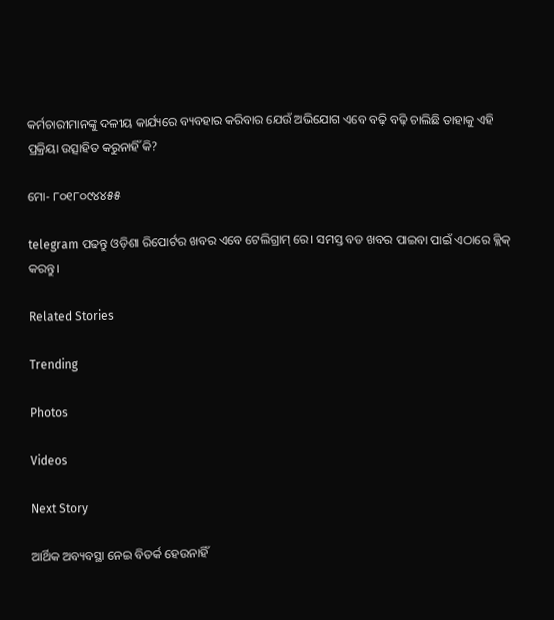କର୍ମଚାରୀମାନଙ୍କୁ ଦଳୀୟ କାର୍ଯ୍ୟରେ ବ୍ୟବହାର କରିବାର ଯେଉଁ ଅଭିଯୋଗ ଏବେ ବଢ଼ି ବଢ଼ି ଚାଲିଛି ତାହାକୁ ଏହି ପ୍ରକ୍ରିୟା ଉତ୍ସାହିତ କରୁନାହିଁ କି?

ମୋ- ୮୦୧୮୦୯୪୪୫୫

telegram ପଢନ୍ତୁ ଓଡ଼ିଶା ରିପୋର୍ଟର ଖବର ଏବେ ଟେଲିଗ୍ରାମ୍ ରେ। ସମସ୍ତ ବଡ ଖବର ପାଇବା ପାଇଁ ଏଠାରେ କ୍ଲିକ୍ କରନ୍ତୁ।

Related Stories

Trending

Photos

Videos

Next Story

ଆର୍ଥିକ ଅବ୍ୟବସ୍ଥା ନେଇ ବିତର୍କ ହେଉନାହିଁ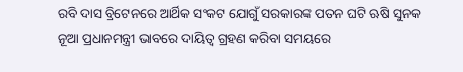ରବି ଦାସ ବ୍ରିଟେନରେ ଆର୍ଥିକ ସଂକଟ ଯୋଗୁଁ ସରକାରଙ୍କ ପତନ ଘଟି ଋଷି ସୁନକ ନୂଆ ପ୍ରଧାନମନ୍ତ୍ରୀ ଭାବରେ ଦାୟିତ୍ୱ ଗ୍ରହଣ କରିବା ସମୟରେ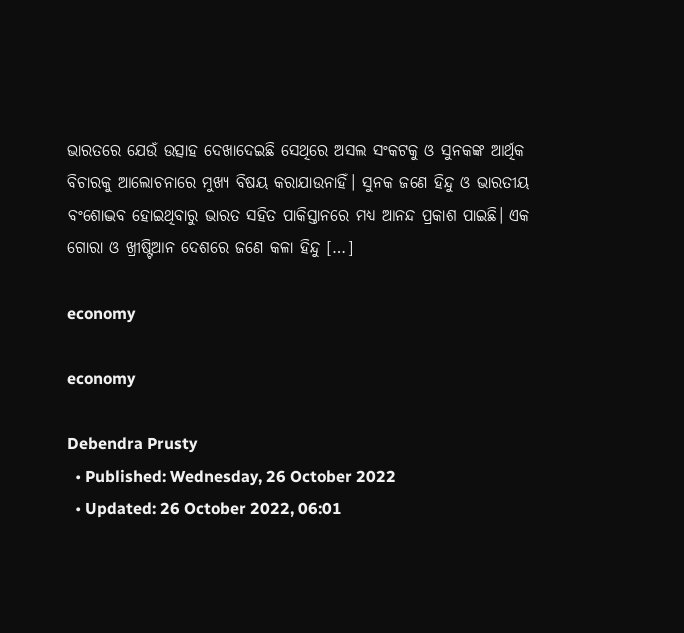ଭାରତରେ ଯେଉଁ ଉତ୍ସାହ ଦେଖାଦେଇଛି ସେଥିରେ ଅସଲ ସଂକଟକୁ ଓ ସୁନକଙ୍କ ଆର୍ଥିକ ବିଚାରକୁ ଆଲୋଚନାରେ ମୁଖ୍ୟ ବିଷୟ କରାଯାଉନାହିଁ। ସୁନକ ଜଣେ ହିନ୍ଦୁ ଓ ଭାରତୀୟ ବଂଶୋଦ୍ଭବ ହୋଇଥିବାରୁ ଭାରତ ସହିତ ପାକିସ୍ତାନରେ ମଧ୍ୟ ଆନନ୍ଦ ପ୍ରକାଶ ପାଇଛି। ଏକ ଗୋରା ଓ ଖ୍ରୀଷ୍ଟିଆନ ଦେଶରେ ଜଣେ କଳା ହିନ୍ଦୁ […]

economy

economy

Debendra Prusty
  • Published: Wednesday, 26 October 2022
  • Updated: 26 October 2022, 06:01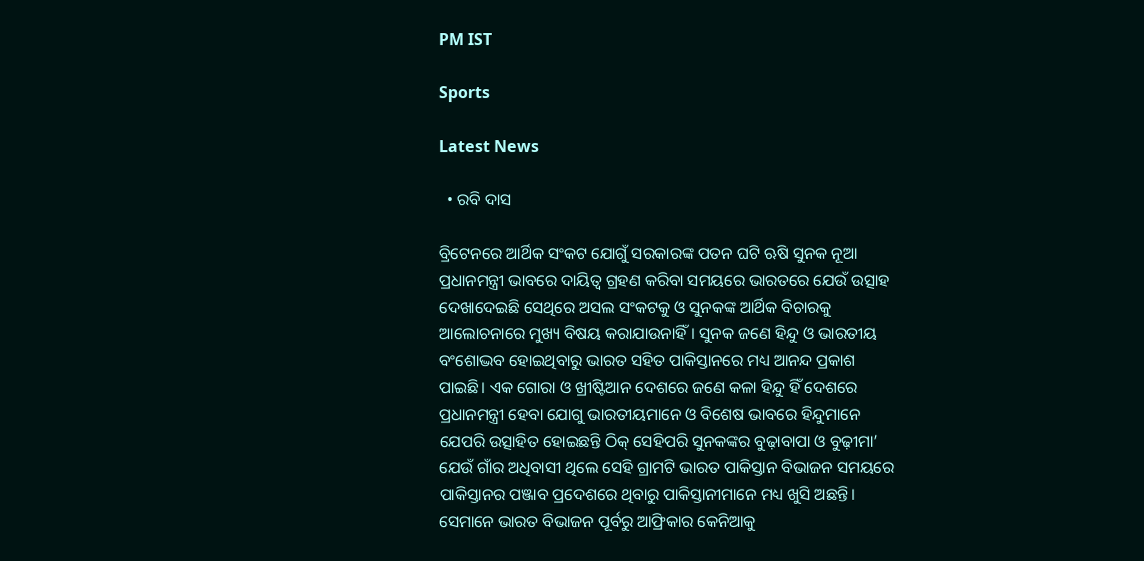PM IST

Sports

Latest News

  • ରବି ଦାସ

ବ୍ରିଟେନରେ ଆର୍ଥିକ ସଂକଟ ଯୋଗୁଁ ସରକାରଙ୍କ ପତନ ଘଟି ଋଷି ସୁନକ ନୂଆ ପ୍ରଧାନମନ୍ତ୍ରୀ ଭାବରେ ଦାୟିତ୍ୱ ଗ୍ରହଣ କରିବା ସମୟରେ ଭାରତରେ ଯେଉଁ ଉତ୍ସାହ ଦେଖାଦେଇଛି ସେଥିରେ ଅସଲ ସଂକଟକୁ ଓ ସୁନକଙ୍କ ଆର୍ଥିକ ବିଚାରକୁ ଆଲୋଚନାରେ ମୁଖ୍ୟ ବିଷୟ କରାଯାଉନାହିଁ। ସୁନକ ଜଣେ ହିନ୍ଦୁ ଓ ଭାରତୀୟ ବଂଶୋଦ୍ଭବ ହୋଇଥିବାରୁ ଭାରତ ସହିତ ପାକିସ୍ତାନରେ ମଧ୍ୟ ଆନନ୍ଦ ପ୍ରକାଶ ପାଇଛି। ଏକ ଗୋରା ଓ ଖ୍ରୀଷ୍ଟିଆନ ଦେଶରେ ଜଣେ କଳା ହିନ୍ଦୁ ହିଁ ଦେଶରେ ପ୍ରଧାନମନ୍ତ୍ରୀ ହେବା ଯୋଗୁ ଭାରତୀୟମାନେ ଓ ବିଶେଷ ଭାବରେ ହିନ୍ଦୁମାନେ ଯେପରି ଉତ୍ସାହିତ ହୋଇଛନ୍ତି ଠିକ୍ ସେହିପରି ସୁନକଙ୍କର ବୁଢ଼ାବାପା ଓ ବୁଢ଼ୀମା’ ଯେଉଁ ଗାଁର ଅଧିବାସୀ ଥିଲେ ସେହି ଗ୍ରାମଟି ଭାରତ ପାକିସ୍ତାନ ବିଭାଜନ ସମୟରେ ପାକିସ୍ତାନର ପଞ୍ଜାବ ପ୍ରଦେଶରେ ଥିବାରୁ ପାକିସ୍ତାନୀମାନେ ମଧ୍ୟ ଖୁସି ଅଛନ୍ତି। ସେମାନେ ଭାରତ ବିଭାଜନ ପୂର୍ବରୁ ଆଫ୍ରିକାର କେନିଆକୁ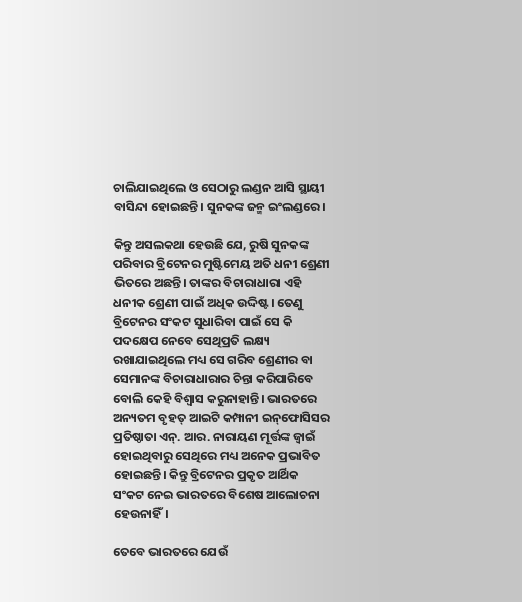ଚାଲିଯାଇଥିଲେ ଓ ସେଠାରୁ ଲଣ୍ଡନ ଆସି ସ୍ଥାୟୀ ବାସିନ୍ଦା ହୋଇଛନ୍ତି। ସୁନକଙ୍କ ଜନ୍ମ ଇଂଲଣ୍ଡରେ।

କିନ୍ତୁ ଅସଲକଥା ହେଉଛି ଯେ, ରୁଷି ସୁନକଙ୍କ ପରିବାର ବ୍ରିଟେନର ମୁଷ୍ଟିମେୟ ଅତି ଧନୀ ଶ୍ରେଣୀ ଭିତରେ ଅଛନ୍ତି। ତାଙ୍କର ବିଚାରାଧାରା ଏହି ଧନୀକ ଶ୍ରେଣୀ ପାଇଁ ଅଧିକ ଉଦ୍ଦିଷ୍ଟ। ତେଣୁ ବ୍ରିଟେନର ସଂକଟ ସୁଧାରିବା ପାଇଁ ସେ କି ପଦକ୍ଷେପ ନେବେ ସେଥିପ୍ରତି ଲକ୍ଷ୍ୟ ରଖାଯାଇଥିଲେ ମଧ୍ୟ ସେ ଗରିବ ଶ୍ରେଣୀର ବା ସେମାନଙ୍କ ବିଚାରାଧାରାର ଚିନ୍ତା କରିପାରିବେ ବୋଲି କେହି ବିଶ୍ୱାସ କରୁନାହାନ୍ତି। ଭାରତରେ ଅନ୍ୟତମ ବୃହତ୍ ଆଇଟି କମ୍ପାନୀ ଇନ୍‌ଫୋସିସର ପ୍ରତିଷ୍ଠାତା ଏନ୍. ଆର. ନାରାୟଣ ମୂର୍ତ୍ତଙ୍କ ଜ୍ୱାଇଁ ହୋଇଥିବାରୁ ସେଥିରେ ମଧ୍ୟ ଅନେକ ପ୍ରଭାବିତ ହୋଇଛନ୍ତି। କିନ୍ତୁ ବ୍ରିଟେନର ପ୍ରକୃତ ଆର୍ଥିକ ସଂକଟ ନେଇ ଭାରତରେ ବିଶେଷ ଆଲୋଚନା ହେଉନାହିଁ।

ତେବେ ଭାରତରେ ଯେଉଁ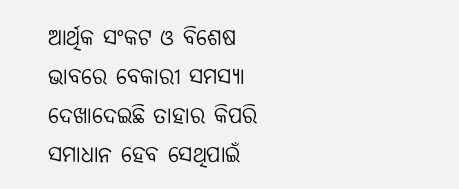ଆର୍ଥିକ ସଂକଟ ଓ ବିଶେଷ ଭାବରେ ବେକାରୀ ସମସ୍ୟା ଦେଖାଦେଇଛି ତାହାର କିପରି ସମାଧାନ ହେବ ସେଥିପାଇଁ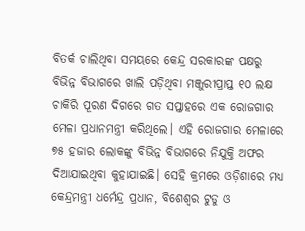ବିତର୍କ ଚାଲିଥିବା ସମୟରେ କେନ୍ଦ୍ର ସରକାରଙ୍କ ପକ୍ଷରୁ ବିଭିନ୍ନ ବିଭାଗରେ ଖାଲି ପଡ଼ିଥିବା ମଞ୍ଜୁରୀପ୍ରାପ୍ତ ୧୦ ଲକ୍ଷ ଚାକିରି ପୂରଣ ଦିଗରେ ଗତ ସପ୍ତାହରେ ଏକ ରୋଜଗାର ମେଳା ପ୍ରଧାନମନ୍ତ୍ରୀ କରିଥିଲେ। ଏହି ରୋଜଗାର ମେଳାରେ ୭୫ ହଜାର ଲୋକଙ୍କୁ ବିଭିନ୍ନ ବିଭାଗରେ ନିଯୁକ୍ତି ଅଫର ଦିଆଯାଇଥିବା କୁହାଯାଇଛି। ସେହି କ୍ରମରେ ଓଡ଼ିଶାରେ ମଧ୍ୟ କେନ୍ଦ୍ରମନ୍ତ୍ରୀ ଧର୍ମେନ୍ଦ୍ର ପ୍ରଧାନ, ବିଶେଶ୍ୱର ଟୁଡୁ ଓ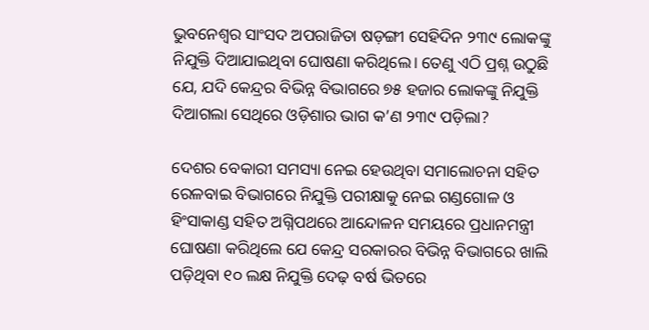ଭୁବନେଶ୍ୱର ସାଂସଦ ଅପରାଜିତା ଷଡ଼ଙ୍ଗୀ ସେହିଦିନ ୨୩୯ ଲୋକଙ୍କୁ ନିଯୁକ୍ତି ଦିଆଯାଇଥିବା ଘୋଷଣା କରିଥିଲେ। ତେଣୁ ଏଠି ପ୍ରଶ୍ନ ଉଠୁଛି ଯେ, ଯଦି କେନ୍ଦ୍ରର ବିଭିନ୍ନ ବିଭାଗରେ ୭୫ ହଜାର ଲୋକଙ୍କୁ ନିଯୁକ୍ତି ଦିଆଗଲା ସେଥିରେ ଓଡ଼ିଶାର ଭାଗ କ’ଣ ୨୩୯ ପଡ଼ିଲା?

ଦେଶର ବେକାରୀ ସମସ୍ୟା ନେଇ ହେଉଥିବା ସମାଲୋଚନା ସହିତ ରେଳବାଇ ବିଭାଗରେ ନିଯୁକ୍ତି ପରୀକ୍ଷାକୁ ନେଇ ଗଣ୍ଡଗୋଳ ଓ ହିଂସାକାଣ୍ଡ ସହିତ ଅଗ୍ନିପଥରେ ଆନ୍ଦୋଳନ ସମୟରେ ପ୍ରଧାନମନ୍ତ୍ରୀ ଘୋଷଣା କରିଥିଲେ ଯେ କେନ୍ଦ୍ର ସରକାରର ବିଭିନ୍ନ ବିଭାଗରେ ଖାଲି ପଡ଼ିଥିବା ୧୦ ଲକ୍ଷ ନିଯୁକ୍ତି ଦେଢ଼ ବର୍ଷ ଭିତରେ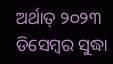ଅର୍ଥାତ୍ ୨୦୨୩ ଡିସେମ୍ବର ସୁଦ୍ଧା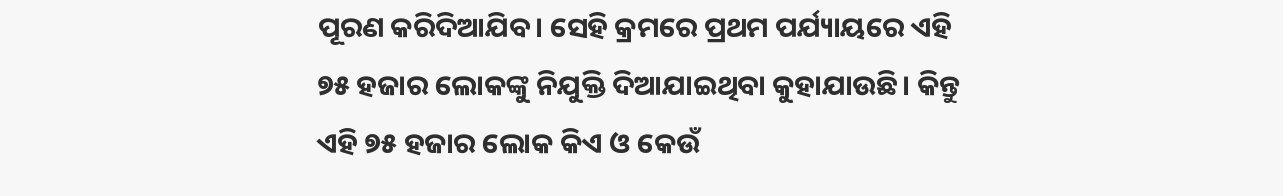ପୂରଣ କରିଦିଆଯିବ। ସେହି କ୍ରମରେ ପ୍ରଥମ ପର୍ଯ୍ୟାୟରେ ଏହି ୭୫ ହଜାର ଲୋକଙ୍କୁ ନିଯୁକ୍ତି ଦିଆଯାଇଥିବା କୁହାଯାଉଛି। କିନ୍ତୁ ଏହି ୭୫ ହଜାର ଲୋକ କିଏ ଓ କେଉଁ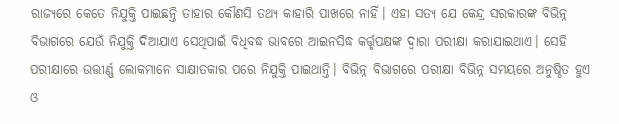ରାଜ୍ୟରେ କେତେ ନିଯୁକ୍ତି ପାଇଛନ୍ତି ତାହାର କୌଣସି ତଥ୍ୟ କାହାରି ପାଖରେ ନାହିଁ। ଏହା ସତ୍ୟ ଯେ କେନ୍ଦ୍ର ସରକାରଙ୍କ ବିଭିନ୍ନ ବିଭାଗରେ ଯେଉଁ ନିଯୁକ୍ତି ଦିଆଯାଏ ସେଥିପାଇଁ ବିଧିବଦ୍ଧ ଭାବରେ ଆଇନସିଦ୍ଧ କର୍ତ୍ତୃପକ୍ଷଙ୍କ ଦ୍ୱାରା ପରୀକ୍ଷା କରାଯାଇଥାଏ। ସେହି ପରୀକ୍ଷାରେ ଉତ୍ତୀର୍ଣ୍ଣ ଲୋକମାନେ ସାକ୍ଷାତକାର ପରେ ନିଯୁକ୍ତି ପାଇଥାନ୍ତି। ବିଭିନ୍ନ ବିଭାଗରେ ପରୀକ୍ଷା ବିଭିନ୍ନ ସମୟରେ ଅନୁଷ୍ଠିତ ହୁଏ ଓ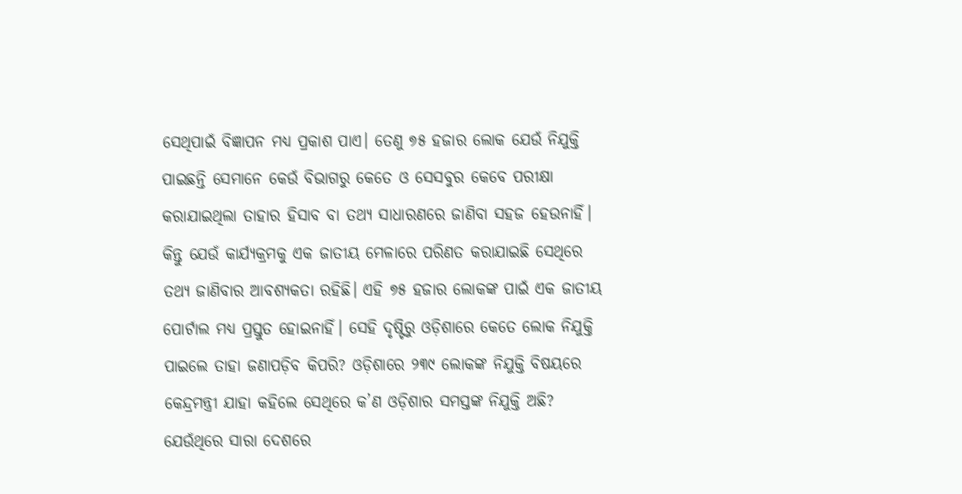ସେଥିପାଇଁ ବିଜ୍ଞାପନ ମଧ୍ୟ ପ୍ରକାଶ ପାଏ। ତେଣୁ ୭୫ ହଜାର ଲୋକ ଯେଉଁ ନିଯୁକ୍ତି ପାଇଛନ୍ତି ସେମାନେ କେଉଁ ବିଭାଗରୁ କେତେ ଓ ସେସବୁର କେବେ ପରୀକ୍ଷା କରାଯାଇଥିଲା ତାହାର ହିସାବ ବା ତଥ୍ୟ ସାଧାରଣରେ ଜାଣିବା ସହଜ ହେଉନାହିଁ। କିନ୍ତୁ ଯେଉଁ କାର୍ଯ୍ୟକ୍ରମକୁ ଏକ ଜାତୀୟ ମେଳାରେ ପରିଣତ କରାଯାଇଛି ସେଥିରେ ତଥ୍ୟ ଜାଣିବାର ଆବଶ୍ୟକତା ରହିଛି। ଏହି ୭୫ ହଜାର ଲୋକଙ୍କ ପାଇଁ ଏକ ଜାତୀୟ ପୋର୍ଟାଲ ମଧ୍ୟ ପ୍ରସ୍ତୁତ ହୋଇନାହିଁ। ସେହି ଦୃଷ୍ଟିରୁ ଓଡ଼ିଶାରେ କେତେ ଲୋକ ନିଯୁକ୍ତି ପାଇଲେ ତାହା ଜଣାପଡ଼ିବ କିପରି? ଓଡ଼ିଶାରେ ୨୩୯ ଲୋକଙ୍କ ନିଯୁକ୍ତି ବିଷୟରେ କେନ୍ଦ୍ରମନ୍ତ୍ରୀ ଯାହା କହିଲେ ସେଥିରେ କ’ଣ ଓଡ଼ିଶାର ସମସ୍ତଙ୍କ ନିଯୁକ୍ତି ଅଛି? ଯେଉଁଥିରେ ସାରା ଦେଶରେ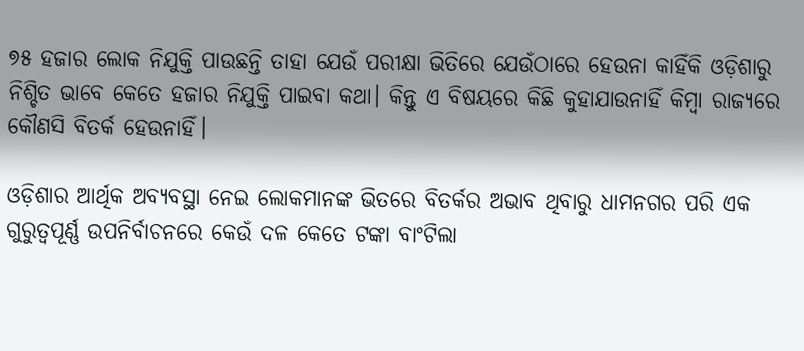୭୫ ହଜାର ଲୋକ ନିଯୁକ୍ତି ପାଉଛନ୍ତି ତାହା ଯେଉଁ ପରୀକ୍ଷା ଭିତିରେ ଯେଉଁଠାରେ ହେଉନା କାହିଁକି ଓଡ଼ିଶାରୁ ନିଶ୍ଚିତ ଭାବେ କେତେ ହଜାର ନିଯୁକ୍ତି ପାଇବା କଥା। କିନ୍ତୁ ଏ ବିଷୟରେ କିଛି କୁହାଯାଉନାହିଁ କିମ୍ବା ରାଜ୍ୟରେ କୌଣସି ବିତର୍କ ହେଉନାହିଁ।

ଓଡ଼ିଶାର ଆର୍ଥିକ ଅବ୍ୟବସ୍ଥା ନେଇ ଲୋକମାନଙ୍କ ଭିତରେ ବିତର୍କର ଅଭାବ ଥିବାରୁ ଧାମନଗର ପରି ଏକ ଗୁରୁତ୍ୱପୂର୍ଣ୍ଣ ଉପନିର୍ବାଚନରେ କେଉଁ ଦଳ କେତେ ଟଙ୍କା ବାଂଟିଲା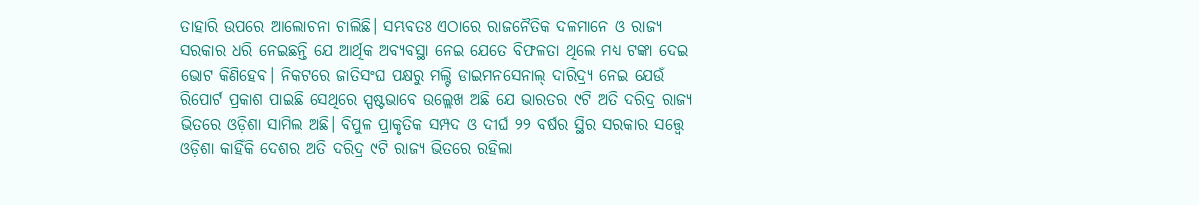ତାହାରି ଉପରେ ଆଲୋଚନା ଚାଲିଛି। ସମ୍ଭବତଃ ଏଠାରେ ରାଜନୈତିକ ଦଳମାନେ ଓ ରାଜ୍ୟ ସରକାର ଧରି ନେଇଛନ୍ତି ଯେ ଆର୍ଥିକ ଅବ୍ୟବସ୍ଥା ନେଇ ଯେତେ ବିଫଳତା ଥିଲେ ମଧ୍ୟ ଟଙ୍କା ଦେଇ ଭୋଟ କିଣିହେବ। ନିକଟରେ ଜାତିସଂଘ ପକ୍ଷରୁ ମଲ୍ଟି ଡାଇମନସେନାଲ୍ ଦାରିଦ୍ର୍ୟ ନେଇ ଯେଉଁ ରିପୋର୍ଟ ପ୍ରକାଶ ପାଇଛି ସେଥିରେ ସ୍ପଷ୍ଟଭାବେ ଉଲ୍ଲେଖ ଅଛି ଯେ ଭାରତର ୯ଟି ଅତି ଦରିଦ୍ର ରାଜ୍ୟ ଭିତରେ ଓଡ଼ିଶା ସାମିଲ ଅଛି। ବିପୁଳ ପ୍ରାକୃତିକ ସମ୍ପଦ ଓ ଦୀର୍ଘ ୨୨ ବର୍ଷର ସ୍ଥିର ସରକାର ସତ୍ତ୍ୱେ ଓଡ଼ିଶା କାହିଁକି ଦେଶର ଅତି ଦରିଦ୍ର ୯ଟି ରାଜ୍ୟ ଭିତରେ ରହିଲା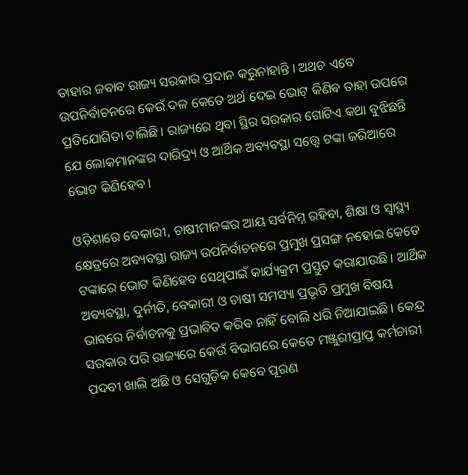ତାହାର ଜବାବ ରାଜ୍ୟ ସରକାର ପ୍ରଦାନ କରୁନାହାନ୍ତି। ଅଥଚ ଏବେ ଉପନିର୍ବାଚନରେ କେଉଁ ଦଳ କେତେ ଅର୍ଥ ଦେଇ ଭୋଟ୍ କିଣିବ ତାହା ଉପରେ ପ୍ରତିଯୋଗିତା ଚାଲିଛି। ରାଜ୍ୟରେ ଥିବା ସ୍ଥିର ସରକାର ଗୋଟିଏ କଥା ବୁଝିଛନ୍ତି ଯେ ଲୋକମାନଙ୍କର ଦାରିଦ୍ର୍ୟ ଓ ଆର୍ଥିକ ଅବ୍ୟବସ୍ଥା ସତ୍ତ୍ୱେ ଟଙ୍କା ଜରିଆରେ ଭୋଟ କିଣିହେବ।

ଓଡ଼ିଶାରେ ବେକାରୀ, ଚାଷୀମାନଙ୍କର ଆୟ ସର୍ବନିମ୍ନ ରହିବା, ଶିକ୍ଷା ଓ ସ୍ୱାସ୍ଥ୍ୟ କ୍ଷେତ୍ରରେ ଅବ୍ୟବସ୍ଥା ରାଜ୍ୟ ଉପନିର୍ବାଚନରେ ପ୍ରମୁଖ ପ୍ରସଙ୍ଗ ନହୋଇ କେତେ ଟଙ୍କାରେ ଭୋଟ କିଣିହେବ ସେଥିପାଇଁ କାର୍ଯ୍ୟକ୍ରମ ପ୍ରସ୍ତୁତ କରାଯାଉଛି। ଆର୍ଥିକ ଅବ୍ୟବସ୍ଥା, ଦୁର୍ନୀତି, ବେକାରୀ ଓ ଚାଷୀ ସମସ୍ୟା ପ୍ରଭୃତି ପ୍ରମୁଖ ବିଷୟ ଭାବରେ ନିର୍ବାଚନକୁ ପ୍ରଭାବିତ କରିବ ନାହିଁ ବୋଲି ଧରି ନିଆଯାଇଛି। କେନ୍ଦ୍ର ସରକାର ପରି ରାଜ୍ୟରେ କେଉଁ ବିଭାଗରେ କେତେ ମଞ୍ଜୁରୀପ୍ରାପ୍ତ କର୍ମଚାରୀ ପଦବୀ ଖାଲି ଅଛି ଓ ସେଗୁଡ଼ିକ କେବେ ପୂରଣ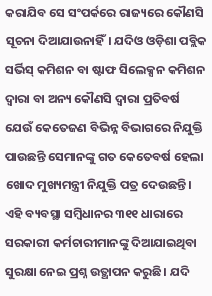କରାଯିବ ସେ ସଂପର୍କରେ ରାଜ୍ୟରେ କୌଣସି ସୂଚନା ଦିଆଯାଉନାହିଁ। ଯଦିଓ ଓଡ଼ିଶା ପବ୍ଲିକ ସର୍ଭିସ୍ କମିଶନ ବା ଷ୍ଟାଫ ସିଲେକ୍ସନ କମିଶନ ଦ୍ୱାରା ବା ଅନ୍ୟ କୌଣସି ଦ୍ୱାରା ପ୍ରତିବର୍ଷ ଯେଉଁ କେତେଜଣ ବିଭିନ୍ନ ବିଭାଗରେ ନିଯୁକ୍ତି ପାଉଛନ୍ତି ସେମାନଙ୍କୁ ଗତ କେତେବର୍ଷ ହେଲା ଖୋଦ ମୁଖ୍ୟମନ୍ତ୍ରୀ ନିଯୁକ୍ତି ପତ୍ର ଦେଉଛନ୍ତି। ଏହି ବ୍ୟବସ୍ଥା ସମ୍ବିଧାନର ୩୧୧ ଧାରାରେ ସରକାରୀ କର୍ମଚାରୀମାନଙ୍କୁ ଦିଆଯାଇଥିବା ସୁରକ୍ଷା ନେଇ ପ୍ରଶ୍ନ ଉତ୍ଥାପନ କରୁଛି। ଯଦି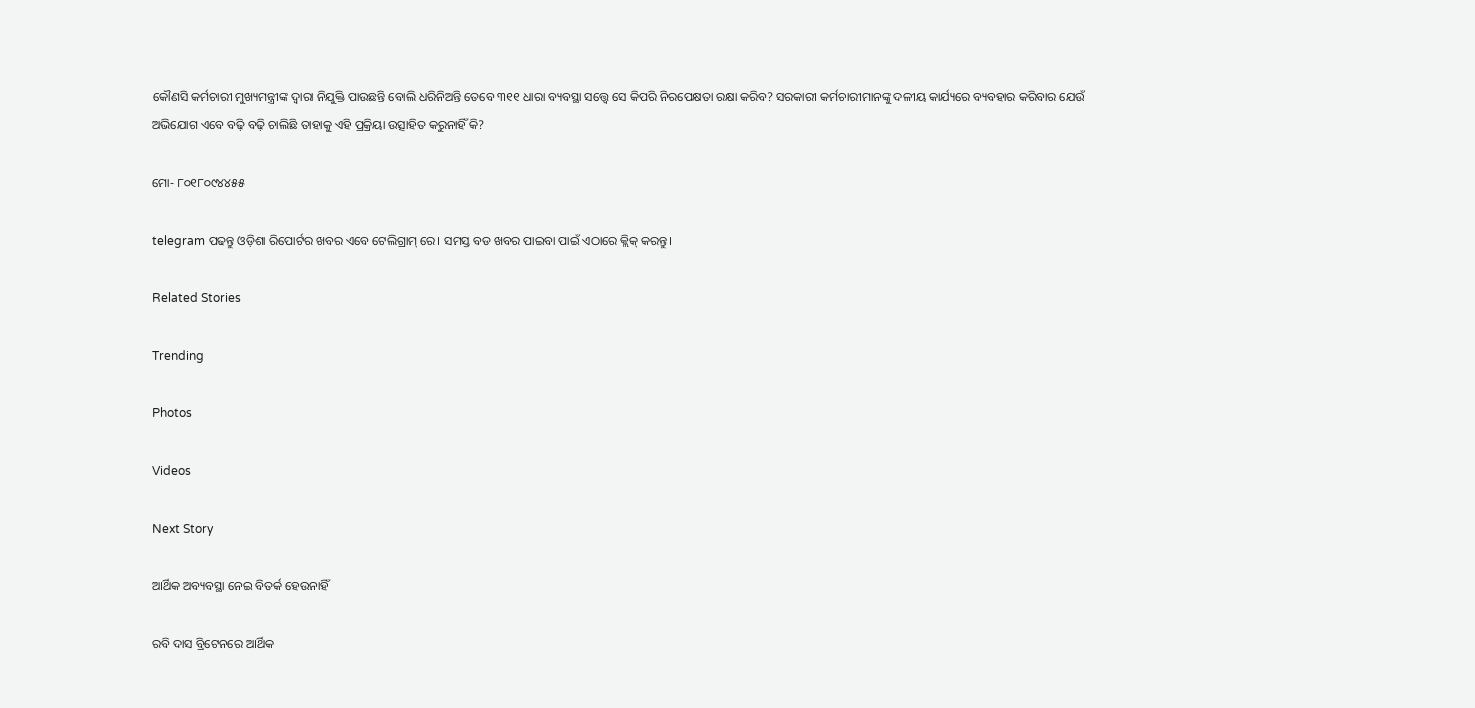କୌଣସି କର୍ମଚାରୀ ମୁଖ୍ୟମନ୍ତ୍ରୀଙ୍କ ଦ୍ୱାରା ନିଯୁକ୍ତି ପାଉଛନ୍ତି ବୋଲି ଧରିନିଅନ୍ତି ତେବେ ୩୧୧ ଧାରା ବ୍ୟବସ୍ଥା ସତ୍ତ୍ୱେ ସେ କିପରି ନିରପେକ୍ଷତା ରକ୍ଷା କରିବ? ସରକାରୀ କର୍ମଚାରୀମାନଙ୍କୁ ଦଳୀୟ କାର୍ଯ୍ୟରେ ବ୍ୟବହାର କରିବାର ଯେଉଁ ଅଭିଯୋଗ ଏବେ ବଢ଼ି ବଢ଼ି ଚାଲିଛି ତାହାକୁ ଏହି ପ୍ରକ୍ରିୟା ଉତ୍ସାହିତ କରୁନାହିଁ କି?

ମୋ- ୮୦୧୮୦୯୪୪୫୫

telegram ପଢନ୍ତୁ ଓଡ଼ିଶା ରିପୋର୍ଟର ଖବର ଏବେ ଟେଲିଗ୍ରାମ୍ ରେ। ସମସ୍ତ ବଡ ଖବର ପାଇବା ପାଇଁ ଏଠାରେ କ୍ଲିକ୍ କରନ୍ତୁ।

Related Stories

Trending

Photos

Videos

Next Story

ଆର୍ଥିକ ଅବ୍ୟବସ୍ଥା ନେଇ ବିତର୍କ ହେଉନାହିଁ

ରବି ଦାସ ବ୍ରିଟେନରେ ଆର୍ଥିକ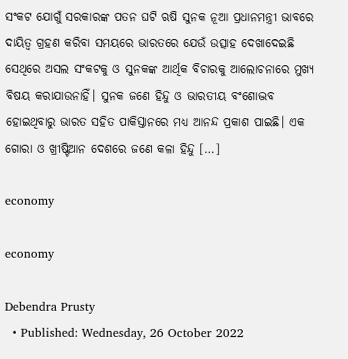ସଂକଟ ଯୋଗୁଁ ସରକାରଙ୍କ ପତନ ଘଟି ଋଷି ସୁନକ ନୂଆ ପ୍ରଧାନମନ୍ତ୍ରୀ ଭାବରେ ଦାୟିତ୍ୱ ଗ୍ରହଣ କରିବା ସମୟରେ ଭାରତରେ ଯେଉଁ ଉତ୍ସାହ ଦେଖାଦେଇଛି ସେଥିରେ ଅସଲ ସଂକଟକୁ ଓ ସୁନକଙ୍କ ଆର୍ଥିକ ବିଚାରକୁ ଆଲୋଚନାରେ ମୁଖ୍ୟ ବିଷୟ କରାଯାଉନାହିଁ। ସୁନକ ଜଣେ ହିନ୍ଦୁ ଓ ଭାରତୀୟ ବଂଶୋଦ୍ଭବ ହୋଇଥିବାରୁ ଭାରତ ସହିତ ପାକିସ୍ତାନରେ ମଧ୍ୟ ଆନନ୍ଦ ପ୍ରକାଶ ପାଇଛି। ଏକ ଗୋରା ଓ ଖ୍ରୀଷ୍ଟିଆନ ଦେଶରେ ଜଣେ କଳା ହିନ୍ଦୁ […]

economy

economy

Debendra Prusty
  • Published: Wednesday, 26 October 2022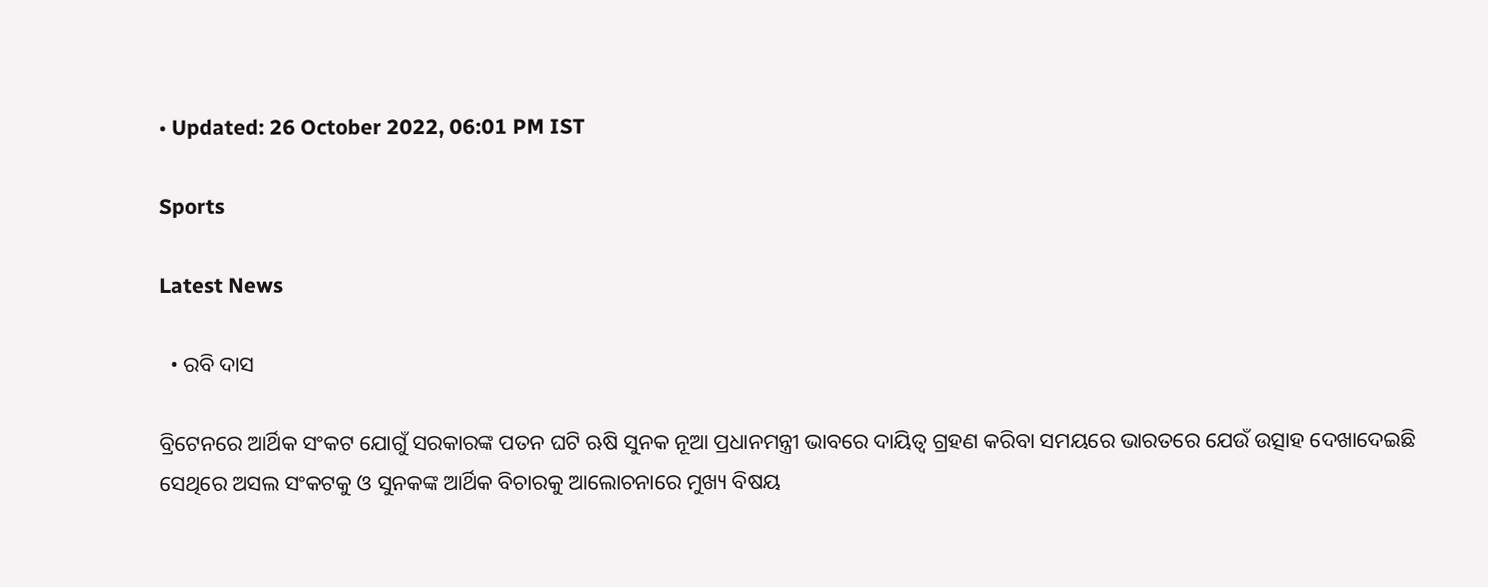• Updated: 26 October 2022, 06:01 PM IST

Sports

Latest News

  • ରବି ଦାସ

ବ୍ରିଟେନରେ ଆର୍ଥିକ ସଂକଟ ଯୋଗୁଁ ସରକାରଙ୍କ ପତନ ଘଟି ଋଷି ସୁନକ ନୂଆ ପ୍ରଧାନମନ୍ତ୍ରୀ ଭାବରେ ଦାୟିତ୍ୱ ଗ୍ରହଣ କରିବା ସମୟରେ ଭାରତରେ ଯେଉଁ ଉତ୍ସାହ ଦେଖାଦେଇଛି ସେଥିରେ ଅସଲ ସଂକଟକୁ ଓ ସୁନକଙ୍କ ଆର୍ଥିକ ବିଚାରକୁ ଆଲୋଚନାରେ ମୁଖ୍ୟ ବିଷୟ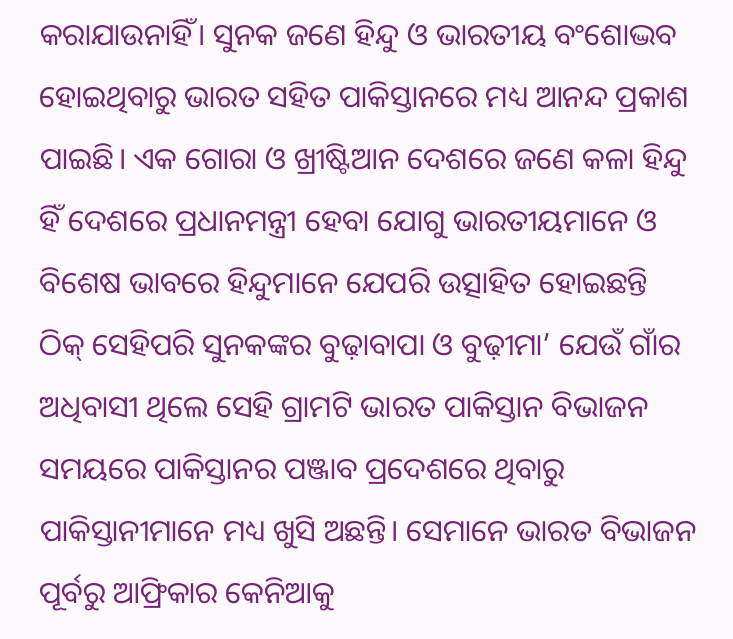କରାଯାଉନାହିଁ। ସୁନକ ଜଣେ ହିନ୍ଦୁ ଓ ଭାରତୀୟ ବଂଶୋଦ୍ଭବ ହୋଇଥିବାରୁ ଭାରତ ସହିତ ପାକିସ୍ତାନରେ ମଧ୍ୟ ଆନନ୍ଦ ପ୍ରକାଶ ପାଇଛି। ଏକ ଗୋରା ଓ ଖ୍ରୀଷ୍ଟିଆନ ଦେଶରେ ଜଣେ କଳା ହିନ୍ଦୁ ହିଁ ଦେଶରେ ପ୍ରଧାନମନ୍ତ୍ରୀ ହେବା ଯୋଗୁ ଭାରତୀୟମାନେ ଓ ବିଶେଷ ଭାବରେ ହିନ୍ଦୁମାନେ ଯେପରି ଉତ୍ସାହିତ ହୋଇଛନ୍ତି ଠିକ୍ ସେହିପରି ସୁନକଙ୍କର ବୁଢ଼ାବାପା ଓ ବୁଢ଼ୀମା’ ଯେଉଁ ଗାଁର ଅଧିବାସୀ ଥିଲେ ସେହି ଗ୍ରାମଟି ଭାରତ ପାକିସ୍ତାନ ବିଭାଜନ ସମୟରେ ପାକିସ୍ତାନର ପଞ୍ଜାବ ପ୍ରଦେଶରେ ଥିବାରୁ ପାକିସ୍ତାନୀମାନେ ମଧ୍ୟ ଖୁସି ଅଛନ୍ତି। ସେମାନେ ଭାରତ ବିଭାଜନ ପୂର୍ବରୁ ଆଫ୍ରିକାର କେନିଆକୁ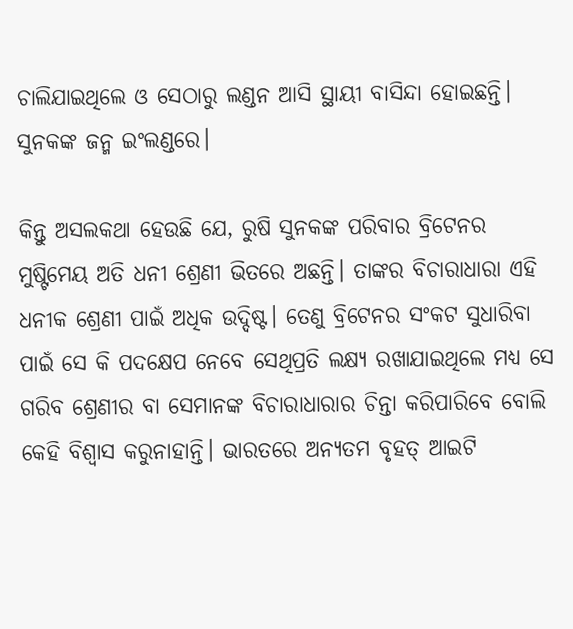ଚାଲିଯାଇଥିଲେ ଓ ସେଠାରୁ ଲଣ୍ଡନ ଆସି ସ୍ଥାୟୀ ବାସିନ୍ଦା ହୋଇଛନ୍ତି। ସୁନକଙ୍କ ଜନ୍ମ ଇଂଲଣ୍ଡରେ।

କିନ୍ତୁ ଅସଲକଥା ହେଉଛି ଯେ, ରୁଷି ସୁନକଙ୍କ ପରିବାର ବ୍ରିଟେନର ମୁଷ୍ଟିମେୟ ଅତି ଧନୀ ଶ୍ରେଣୀ ଭିତରେ ଅଛନ୍ତି। ତାଙ୍କର ବିଚାରାଧାରା ଏହି ଧନୀକ ଶ୍ରେଣୀ ପାଇଁ ଅଧିକ ଉଦ୍ଦିଷ୍ଟ। ତେଣୁ ବ୍ରିଟେନର ସଂକଟ ସୁଧାରିବା ପାଇଁ ସେ କି ପଦକ୍ଷେପ ନେବେ ସେଥିପ୍ରତି ଲକ୍ଷ୍ୟ ରଖାଯାଇଥିଲେ ମଧ୍ୟ ସେ ଗରିବ ଶ୍ରେଣୀର ବା ସେମାନଙ୍କ ବିଚାରାଧାରାର ଚିନ୍ତା କରିପାରିବେ ବୋଲି କେହି ବିଶ୍ୱାସ କରୁନାହାନ୍ତି। ଭାରତରେ ଅନ୍ୟତମ ବୃହତ୍ ଆଇଟି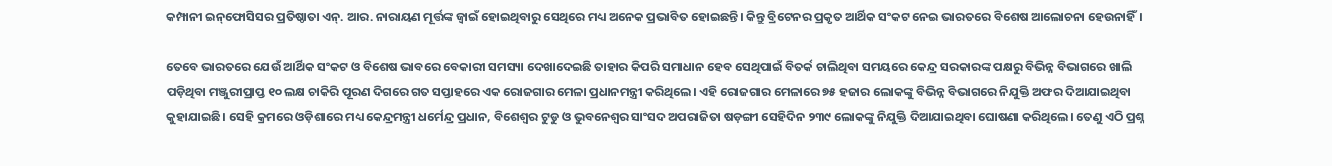କମ୍ପାନୀ ଇନ୍‌ଫୋସିସର ପ୍ରତିଷ୍ଠାତା ଏନ୍. ଆର. ନାରାୟଣ ମୂର୍ତ୍ତଙ୍କ ଜ୍ୱାଇଁ ହୋଇଥିବାରୁ ସେଥିରେ ମଧ୍ୟ ଅନେକ ପ୍ରଭାବିତ ହୋଇଛନ୍ତି। କିନ୍ତୁ ବ୍ରିଟେନର ପ୍ରକୃତ ଆର୍ଥିକ ସଂକଟ ନେଇ ଭାରତରେ ବିଶେଷ ଆଲୋଚନା ହେଉନାହିଁ।

ତେବେ ଭାରତରେ ଯେଉଁ ଆର୍ଥିକ ସଂକଟ ଓ ବିଶେଷ ଭାବରେ ବେକାରୀ ସମସ୍ୟା ଦେଖାଦେଇଛି ତାହାର କିପରି ସମାଧାନ ହେବ ସେଥିପାଇଁ ବିତର୍କ ଚାଲିଥିବା ସମୟରେ କେନ୍ଦ୍ର ସରକାରଙ୍କ ପକ୍ଷରୁ ବିଭିନ୍ନ ବିଭାଗରେ ଖାଲି ପଡ଼ିଥିବା ମଞ୍ଜୁରୀପ୍ରାପ୍ତ ୧୦ ଲକ୍ଷ ଚାକିରି ପୂରଣ ଦିଗରେ ଗତ ସପ୍ତାହରେ ଏକ ରୋଜଗାର ମେଳା ପ୍ରଧାନମନ୍ତ୍ରୀ କରିଥିଲେ। ଏହି ରୋଜଗାର ମେଳାରେ ୭୫ ହଜାର ଲୋକଙ୍କୁ ବିଭିନ୍ନ ବିଭାଗରେ ନିଯୁକ୍ତି ଅଫର ଦିଆଯାଇଥିବା କୁହାଯାଇଛି। ସେହି କ୍ରମରେ ଓଡ଼ିଶାରେ ମଧ୍ୟ କେନ୍ଦ୍ରମନ୍ତ୍ରୀ ଧର୍ମେନ୍ଦ୍ର ପ୍ରଧାନ, ବିଶେଶ୍ୱର ଟୁଡୁ ଓ ଭୁବନେଶ୍ୱର ସାଂସଦ ଅପରାଜିତା ଷଡ଼ଙ୍ଗୀ ସେହିଦିନ ୨୩୯ ଲୋକଙ୍କୁ ନିଯୁକ୍ତି ଦିଆଯାଇଥିବା ଘୋଷଣା କରିଥିଲେ। ତେଣୁ ଏଠି ପ୍ରଶ୍ନ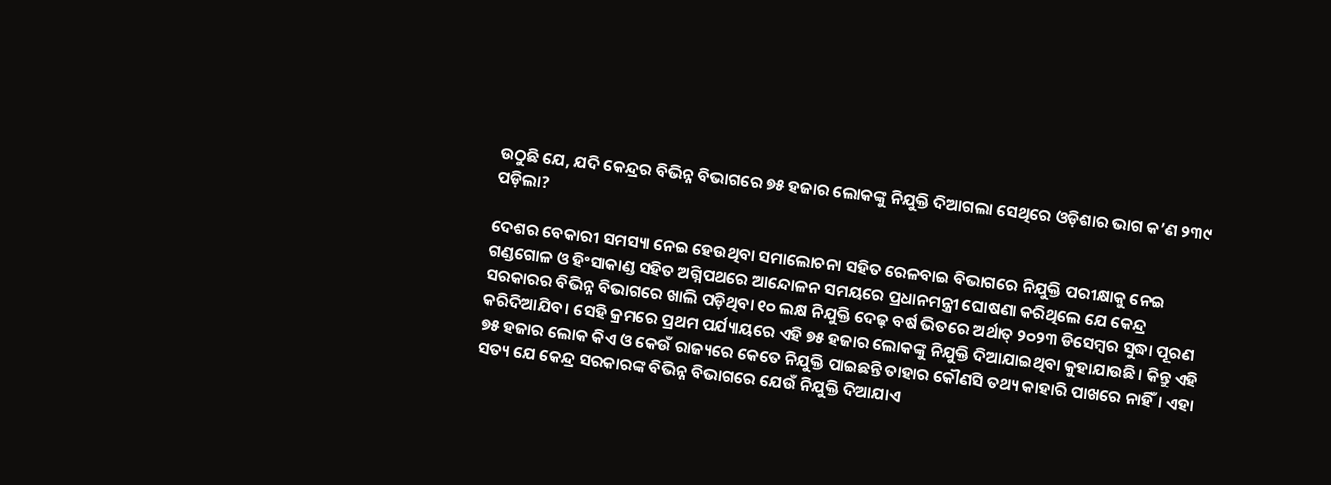ଉଠୁଛି ଯେ, ଯଦି କେନ୍ଦ୍ରର ବିଭିନ୍ନ ବିଭାଗରେ ୭୫ ହଜାର ଲୋକଙ୍କୁ ନିଯୁକ୍ତି ଦିଆଗଲା ସେଥିରେ ଓଡ଼ିଶାର ଭାଗ କ’ଣ ୨୩୯ ପଡ଼ିଲା?

ଦେଶର ବେକାରୀ ସମସ୍ୟା ନେଇ ହେଉଥିବା ସମାଲୋଚନା ସହିତ ରେଳବାଇ ବିଭାଗରେ ନିଯୁକ୍ତି ପରୀକ୍ଷାକୁ ନେଇ ଗଣ୍ଡଗୋଳ ଓ ହିଂସାକାଣ୍ଡ ସହିତ ଅଗ୍ନିପଥରେ ଆନ୍ଦୋଳନ ସମୟରେ ପ୍ରଧାନମନ୍ତ୍ରୀ ଘୋଷଣା କରିଥିଲେ ଯେ କେନ୍ଦ୍ର ସରକାରର ବିଭିନ୍ନ ବିଭାଗରେ ଖାଲି ପଡ଼ିଥିବା ୧୦ ଲକ୍ଷ ନିଯୁକ୍ତି ଦେଢ଼ ବର୍ଷ ଭିତରେ ଅର୍ଥାତ୍ ୨୦୨୩ ଡିସେମ୍ବର ସୁଦ୍ଧା ପୂରଣ କରିଦିଆଯିବ। ସେହି କ୍ରମରେ ପ୍ରଥମ ପର୍ଯ୍ୟାୟରେ ଏହି ୭୫ ହଜାର ଲୋକଙ୍କୁ ନିଯୁକ୍ତି ଦିଆଯାଇଥିବା କୁହାଯାଉଛି। କିନ୍ତୁ ଏହି ୭୫ ହଜାର ଲୋକ କିଏ ଓ କେଉଁ ରାଜ୍ୟରେ କେତେ ନିଯୁକ୍ତି ପାଇଛନ୍ତି ତାହାର କୌଣସି ତଥ୍ୟ କାହାରି ପାଖରେ ନାହିଁ। ଏହା ସତ୍ୟ ଯେ କେନ୍ଦ୍ର ସରକାରଙ୍କ ବିଭିନ୍ନ ବିଭାଗରେ ଯେଉଁ ନିଯୁକ୍ତି ଦିଆଯାଏ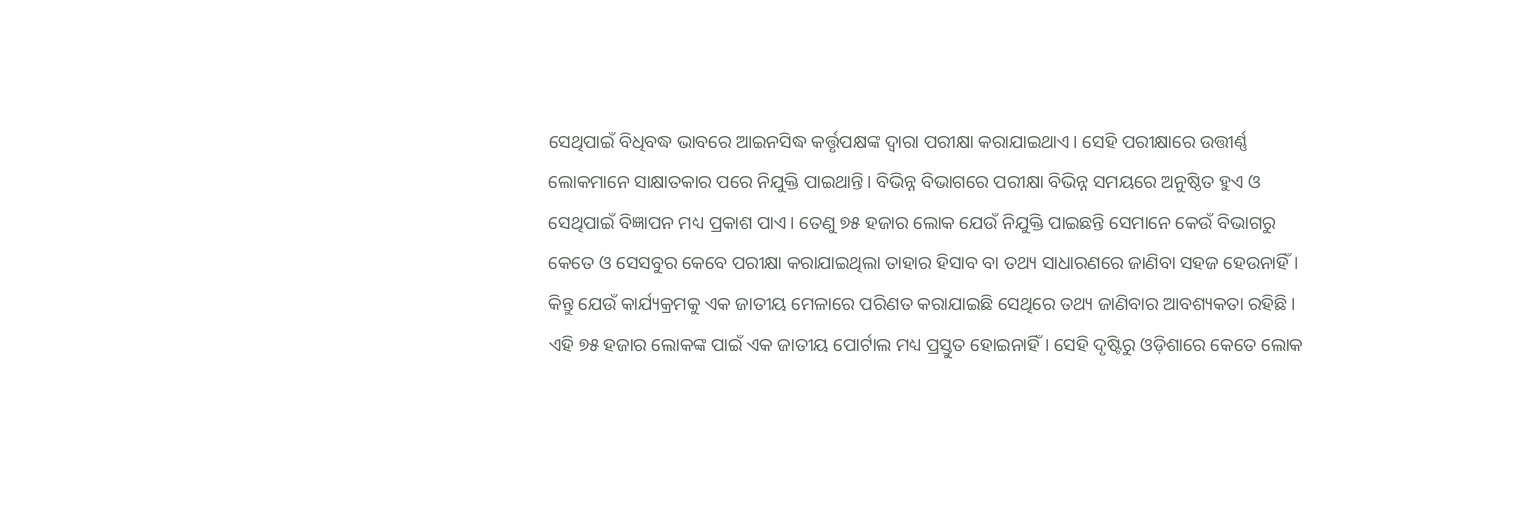ସେଥିପାଇଁ ବିଧିବଦ୍ଧ ଭାବରେ ଆଇନସିଦ୍ଧ କର୍ତ୍ତୃପକ୍ଷଙ୍କ ଦ୍ୱାରା ପରୀକ୍ଷା କରାଯାଇଥାଏ। ସେହି ପରୀକ୍ଷାରେ ଉତ୍ତୀର୍ଣ୍ଣ ଲୋକମାନେ ସାକ୍ଷାତକାର ପରେ ନିଯୁକ୍ତି ପାଇଥାନ୍ତି। ବିଭିନ୍ନ ବିଭାଗରେ ପରୀକ୍ଷା ବିଭିନ୍ନ ସମୟରେ ଅନୁଷ୍ଠିତ ହୁଏ ଓ ସେଥିପାଇଁ ବିଜ୍ଞାପନ ମଧ୍ୟ ପ୍ରକାଶ ପାଏ। ତେଣୁ ୭୫ ହଜାର ଲୋକ ଯେଉଁ ନିଯୁକ୍ତି ପାଇଛନ୍ତି ସେମାନେ କେଉଁ ବିଭାଗରୁ କେତେ ଓ ସେସବୁର କେବେ ପରୀକ୍ଷା କରାଯାଇଥିଲା ତାହାର ହିସାବ ବା ତଥ୍ୟ ସାଧାରଣରେ ଜାଣିବା ସହଜ ହେଉନାହିଁ। କିନ୍ତୁ ଯେଉଁ କାର୍ଯ୍ୟକ୍ରମକୁ ଏକ ଜାତୀୟ ମେଳାରେ ପରିଣତ କରାଯାଇଛି ସେଥିରେ ତଥ୍ୟ ଜାଣିବାର ଆବଶ୍ୟକତା ରହିଛି। ଏହି ୭୫ ହଜାର ଲୋକଙ୍କ ପାଇଁ ଏକ ଜାତୀୟ ପୋର୍ଟାଲ ମଧ୍ୟ ପ୍ରସ୍ତୁତ ହୋଇନାହିଁ। ସେହି ଦୃଷ୍ଟିରୁ ଓଡ଼ିଶାରେ କେତେ ଲୋକ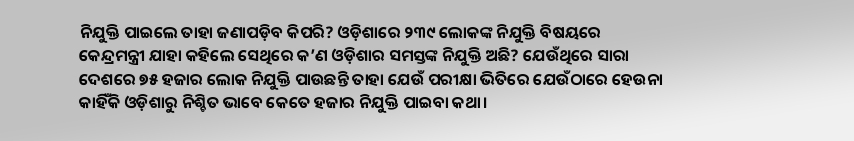ନିଯୁକ୍ତି ପାଇଲେ ତାହା ଜଣାପଡ଼ିବ କିପରି? ଓଡ଼ିଶାରେ ୨୩୯ ଲୋକଙ୍କ ନିଯୁକ୍ତି ବିଷୟରେ କେନ୍ଦ୍ରମନ୍ତ୍ରୀ ଯାହା କହିଲେ ସେଥିରେ କ’ଣ ଓଡ଼ିଶାର ସମସ୍ତଙ୍କ ନିଯୁକ୍ତି ଅଛି? ଯେଉଁଥିରେ ସାରା ଦେଶରେ ୭୫ ହଜାର ଲୋକ ନିଯୁକ୍ତି ପାଉଛନ୍ତି ତାହା ଯେଉଁ ପରୀକ୍ଷା ଭିତିରେ ଯେଉଁଠାରେ ହେଉନା କାହିଁକି ଓଡ଼ିଶାରୁ ନିଶ୍ଚିତ ଭାବେ କେତେ ହଜାର ନିଯୁକ୍ତି ପାଇବା କଥା।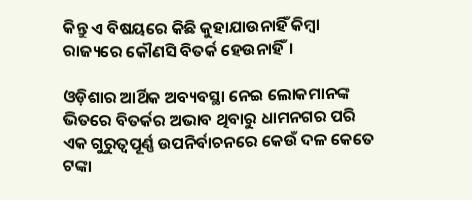କିନ୍ତୁ ଏ ବିଷୟରେ କିଛି କୁହାଯାଉନାହିଁ କିମ୍ବା ରାଜ୍ୟରେ କୌଣସି ବିତର୍କ ହେଉନାହିଁ।

ଓଡ଼ିଶାର ଆର୍ଥିକ ଅବ୍ୟବସ୍ଥା ନେଇ ଲୋକମାନଙ୍କ ଭିତରେ ବିତର୍କର ଅଭାବ ଥିବାରୁ ଧାମନଗର ପରି ଏକ ଗୁରୁତ୍ୱପୂର୍ଣ୍ଣ ଉପନିର୍ବାଚନରେ କେଉଁ ଦଳ କେତେ ଟଙ୍କା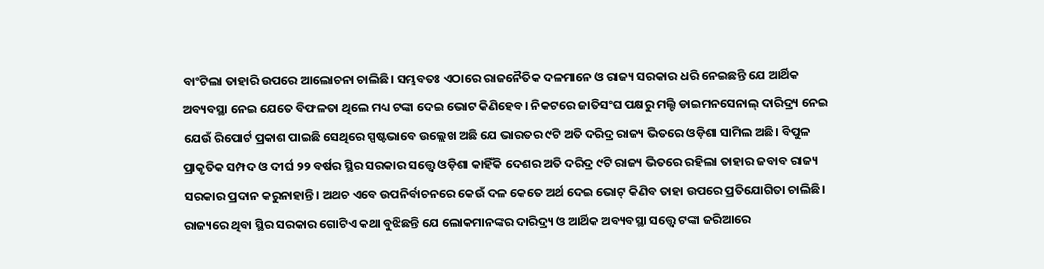ବାଂଟିଲା ତାହାରି ଉପରେ ଆଲୋଚନା ଚାଲିଛି। ସମ୍ଭବତଃ ଏଠାରେ ରାଜନୈତିକ ଦଳମାନେ ଓ ରାଜ୍ୟ ସରକାର ଧରି ନେଇଛନ୍ତି ଯେ ଆର୍ଥିକ ଅବ୍ୟବସ୍ଥା ନେଇ ଯେତେ ବିଫଳତା ଥିଲେ ମଧ୍ୟ ଟଙ୍କା ଦେଇ ଭୋଟ କିଣିହେବ। ନିକଟରେ ଜାତିସଂଘ ପକ୍ଷରୁ ମଲ୍ଟି ଡାଇମନସେନାଲ୍ ଦାରିଦ୍ର୍ୟ ନେଇ ଯେଉଁ ରିପୋର୍ଟ ପ୍ରକାଶ ପାଇଛି ସେଥିରେ ସ୍ପଷ୍ଟଭାବେ ଉଲ୍ଲେଖ ଅଛି ଯେ ଭାରତର ୯ଟି ଅତି ଦରିଦ୍ର ରାଜ୍ୟ ଭିତରେ ଓଡ଼ିଶା ସାମିଲ ଅଛି। ବିପୁଳ ପ୍ରାକୃତିକ ସମ୍ପଦ ଓ ଦୀର୍ଘ ୨୨ ବର୍ଷର ସ୍ଥିର ସରକାର ସତ୍ତ୍ୱେ ଓଡ଼ିଶା କାହିଁକି ଦେଶର ଅତି ଦରିଦ୍ର ୯ଟି ରାଜ୍ୟ ଭିତରେ ରହିଲା ତାହାର ଜବାବ ରାଜ୍ୟ ସରକାର ପ୍ରଦାନ କରୁନାହାନ୍ତି। ଅଥଚ ଏବେ ଉପନିର୍ବାଚନରେ କେଉଁ ଦଳ କେତେ ଅର୍ଥ ଦେଇ ଭୋଟ୍ କିଣିବ ତାହା ଉପରେ ପ୍ରତିଯୋଗିତା ଚାଲିଛି। ରାଜ୍ୟରେ ଥିବା ସ୍ଥିର ସରକାର ଗୋଟିଏ କଥା ବୁଝିଛନ୍ତି ଯେ ଲୋକମାନଙ୍କର ଦାରିଦ୍ର୍ୟ ଓ ଆର୍ଥିକ ଅବ୍ୟବସ୍ଥା ସତ୍ତ୍ୱେ ଟଙ୍କା ଜରିଆରେ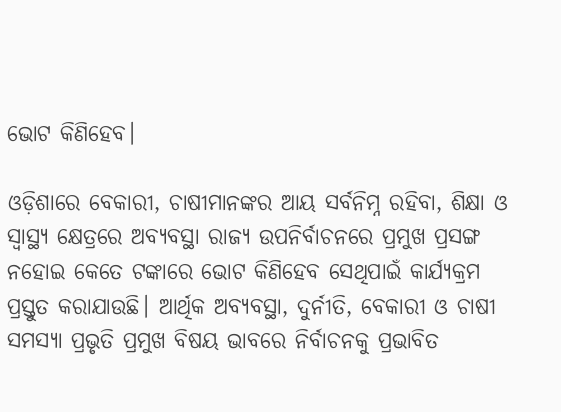ଭୋଟ କିଣିହେବ।

ଓଡ଼ିଶାରେ ବେକାରୀ, ଚାଷୀମାନଙ୍କର ଆୟ ସର୍ବନିମ୍ନ ରହିବା, ଶିକ୍ଷା ଓ ସ୍ୱାସ୍ଥ୍ୟ କ୍ଷେତ୍ରରେ ଅବ୍ୟବସ୍ଥା ରାଜ୍ୟ ଉପନିର୍ବାଚନରେ ପ୍ରମୁଖ ପ୍ରସଙ୍ଗ ନହୋଇ କେତେ ଟଙ୍କାରେ ଭୋଟ କିଣିହେବ ସେଥିପାଇଁ କାର୍ଯ୍ୟକ୍ରମ ପ୍ରସ୍ତୁତ କରାଯାଉଛି। ଆର୍ଥିକ ଅବ୍ୟବସ୍ଥା, ଦୁର୍ନୀତି, ବେକାରୀ ଓ ଚାଷୀ ସମସ୍ୟା ପ୍ରଭୃତି ପ୍ରମୁଖ ବିଷୟ ଭାବରେ ନିର୍ବାଚନକୁ ପ୍ରଭାବିତ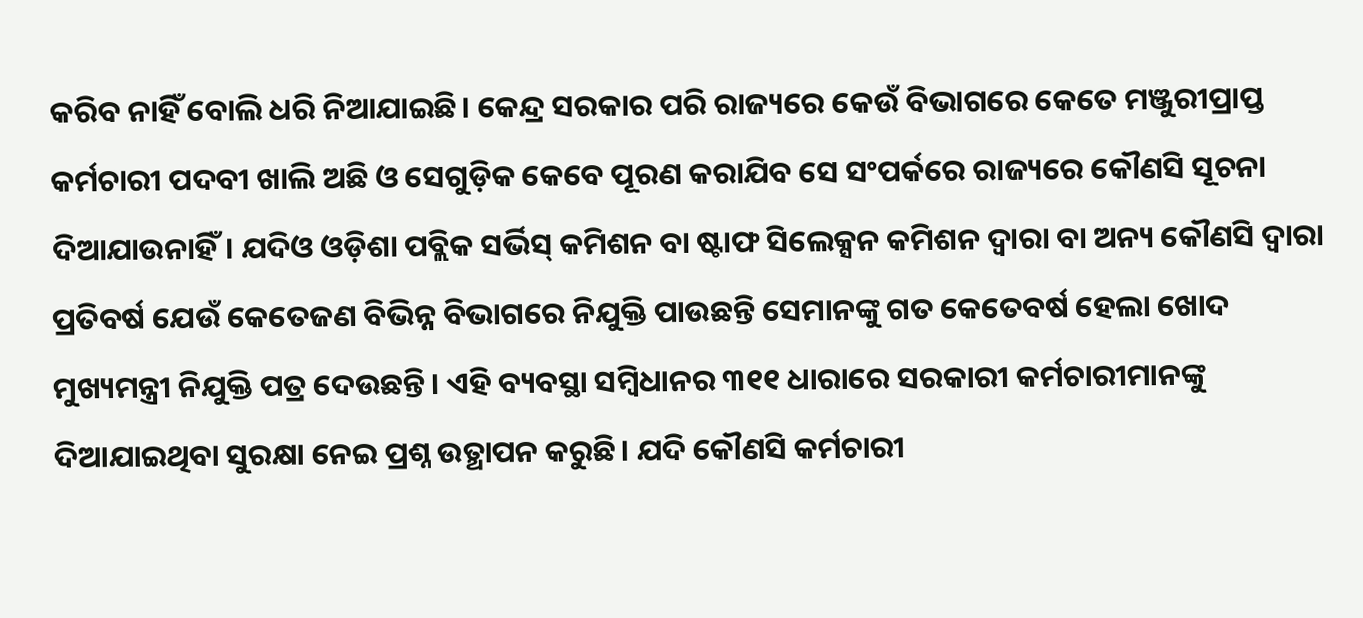କରିବ ନାହିଁ ବୋଲି ଧରି ନିଆଯାଇଛି। କେନ୍ଦ୍ର ସରକାର ପରି ରାଜ୍ୟରେ କେଉଁ ବିଭାଗରେ କେତେ ମଞ୍ଜୁରୀପ୍ରାପ୍ତ କର୍ମଚାରୀ ପଦବୀ ଖାଲି ଅଛି ଓ ସେଗୁଡ଼ିକ କେବେ ପୂରଣ କରାଯିବ ସେ ସଂପର୍କରେ ରାଜ୍ୟରେ କୌଣସି ସୂଚନା ଦିଆଯାଉନାହିଁ। ଯଦିଓ ଓଡ଼ିଶା ପବ୍ଲିକ ସର୍ଭିସ୍ କମିଶନ ବା ଷ୍ଟାଫ ସିଲେକ୍ସନ କମିଶନ ଦ୍ୱାରା ବା ଅନ୍ୟ କୌଣସି ଦ୍ୱାରା ପ୍ରତିବର୍ଷ ଯେଉଁ କେତେଜଣ ବିଭିନ୍ନ ବିଭାଗରେ ନିଯୁକ୍ତି ପାଉଛନ୍ତି ସେମାନଙ୍କୁ ଗତ କେତେବର୍ଷ ହେଲା ଖୋଦ ମୁଖ୍ୟମନ୍ତ୍ରୀ ନିଯୁକ୍ତି ପତ୍ର ଦେଉଛନ୍ତି। ଏହି ବ୍ୟବସ୍ଥା ସମ୍ବିଧାନର ୩୧୧ ଧାରାରେ ସରକାରୀ କର୍ମଚାରୀମାନଙ୍କୁ ଦିଆଯାଇଥିବା ସୁରକ୍ଷା ନେଇ ପ୍ରଶ୍ନ ଉତ୍ଥାପନ କରୁଛି। ଯଦି କୌଣସି କର୍ମଚାରୀ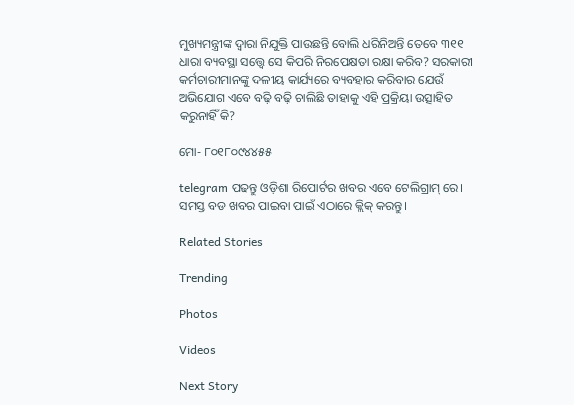ମୁଖ୍ୟମନ୍ତ୍ରୀଙ୍କ ଦ୍ୱାରା ନିଯୁକ୍ତି ପାଉଛନ୍ତି ବୋଲି ଧରିନିଅନ୍ତି ତେବେ ୩୧୧ ଧାରା ବ୍ୟବସ୍ଥା ସତ୍ତ୍ୱେ ସେ କିପରି ନିରପେକ୍ଷତା ରକ୍ଷା କରିବ? ସରକାରୀ କର୍ମଚାରୀମାନଙ୍କୁ ଦଳୀୟ କାର୍ଯ୍ୟରେ ବ୍ୟବହାର କରିବାର ଯେଉଁ ଅଭିଯୋଗ ଏବେ ବଢ଼ି ବଢ଼ି ଚାଲିଛି ତାହାକୁ ଏହି ପ୍ରକ୍ରିୟା ଉତ୍ସାହିତ କରୁନାହିଁ କି?

ମୋ- ୮୦୧୮୦୯୪୪୫୫

telegram ପଢନ୍ତୁ ଓଡ଼ିଶା ରିପୋର୍ଟର ଖବର ଏବେ ଟେଲିଗ୍ରାମ୍ ରେ। ସମସ୍ତ ବଡ ଖବର ପାଇବା ପାଇଁ ଏଠାରେ କ୍ଲିକ୍ କରନ୍ତୁ।

Related Stories

Trending

Photos

Videos

Next Story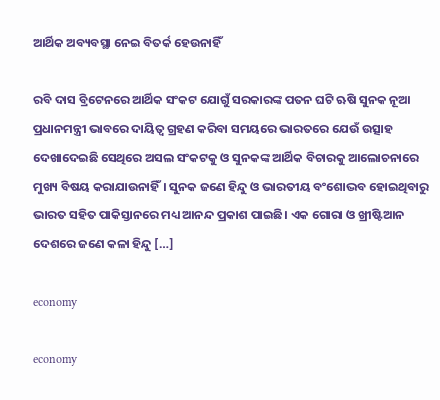ଆର୍ଥିକ ଅବ୍ୟବସ୍ଥା ନେଇ ବିତର୍କ ହେଉନାହିଁ

ରବି ଦାସ ବ୍ରିଟେନରେ ଆର୍ଥିକ ସଂକଟ ଯୋଗୁଁ ସରକାରଙ୍କ ପତନ ଘଟି ଋଷି ସୁନକ ନୂଆ ପ୍ରଧାନମନ୍ତ୍ରୀ ଭାବରେ ଦାୟିତ୍ୱ ଗ୍ରହଣ କରିବା ସମୟରେ ଭାରତରେ ଯେଉଁ ଉତ୍ସାହ ଦେଖାଦେଇଛି ସେଥିରେ ଅସଲ ସଂକଟକୁ ଓ ସୁନକଙ୍କ ଆର୍ଥିକ ବିଚାରକୁ ଆଲୋଚନାରେ ମୁଖ୍ୟ ବିଷୟ କରାଯାଉନାହିଁ। ସୁନକ ଜଣେ ହିନ୍ଦୁ ଓ ଭାରତୀୟ ବଂଶୋଦ୍ଭବ ହୋଇଥିବାରୁ ଭାରତ ସହିତ ପାକିସ୍ତାନରେ ମଧ୍ୟ ଆନନ୍ଦ ପ୍ରକାଶ ପାଇଛି। ଏକ ଗୋରା ଓ ଖ୍ରୀଷ୍ଟିଆନ ଦେଶରେ ଜଣେ କଳା ହିନ୍ଦୁ […]

economy

economy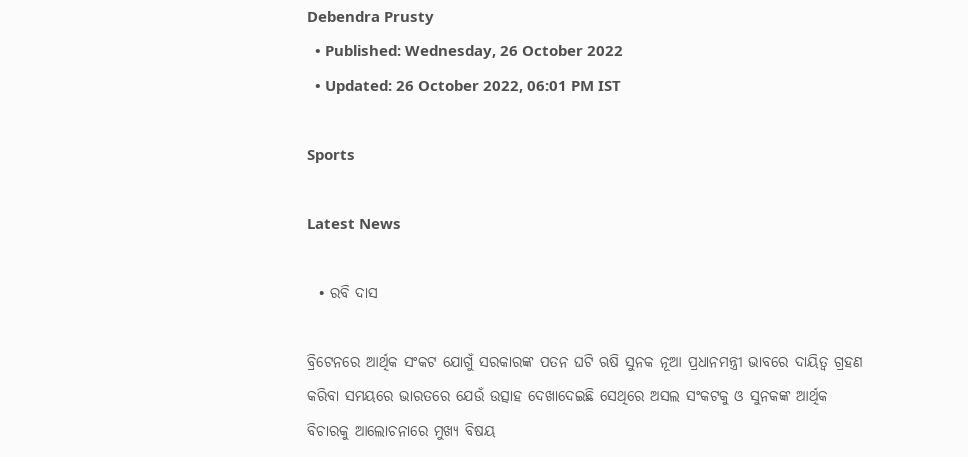Debendra Prusty
  • Published: Wednesday, 26 October 2022
  • Updated: 26 October 2022, 06:01 PM IST

Sports

Latest News

  • ରବି ଦାସ

ବ୍ରିଟେନରେ ଆର୍ଥିକ ସଂକଟ ଯୋଗୁଁ ସରକାରଙ୍କ ପତନ ଘଟି ଋଷି ସୁନକ ନୂଆ ପ୍ରଧାନମନ୍ତ୍ରୀ ଭାବରେ ଦାୟିତ୍ୱ ଗ୍ରହଣ କରିବା ସମୟରେ ଭାରତରେ ଯେଉଁ ଉତ୍ସାହ ଦେଖାଦେଇଛି ସେଥିରେ ଅସଲ ସଂକଟକୁ ଓ ସୁନକଙ୍କ ଆର୍ଥିକ ବିଚାରକୁ ଆଲୋଚନାରେ ମୁଖ୍ୟ ବିଷୟ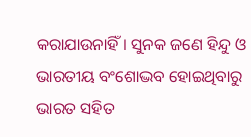କରାଯାଉନାହିଁ। ସୁନକ ଜଣେ ହିନ୍ଦୁ ଓ ଭାରତୀୟ ବଂଶୋଦ୍ଭବ ହୋଇଥିବାରୁ ଭାରତ ସହିତ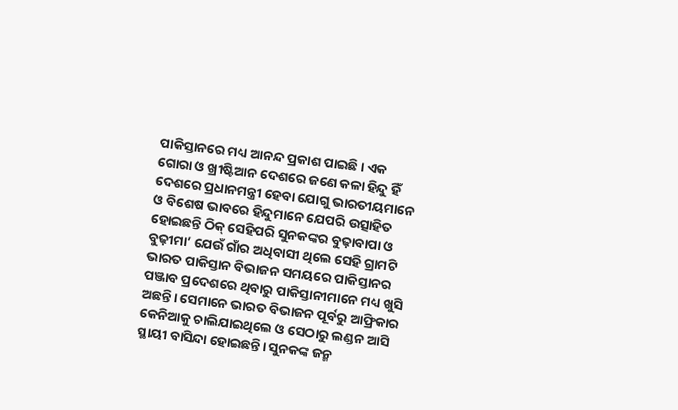ପାକିସ୍ତାନରେ ମଧ୍ୟ ଆନନ୍ଦ ପ୍ରକାଶ ପାଇଛି। ଏକ ଗୋରା ଓ ଖ୍ରୀଷ୍ଟିଆନ ଦେଶରେ ଜଣେ କଳା ହିନ୍ଦୁ ହିଁ ଦେଶରେ ପ୍ରଧାନମନ୍ତ୍ରୀ ହେବା ଯୋଗୁ ଭାରତୀୟମାନେ ଓ ବିଶେଷ ଭାବରେ ହିନ୍ଦୁମାନେ ଯେପରି ଉତ୍ସାହିତ ହୋଇଛନ୍ତି ଠିକ୍ ସେହିପରି ସୁନକଙ୍କର ବୁଢ଼ାବାପା ଓ ବୁଢ଼ୀମା’ ଯେଉଁ ଗାଁର ଅଧିବାସୀ ଥିଲେ ସେହି ଗ୍ରାମଟି ଭାରତ ପାକିସ୍ତାନ ବିଭାଜନ ସମୟରେ ପାକିସ୍ତାନର ପଞ୍ଜାବ ପ୍ରଦେଶରେ ଥିବାରୁ ପାକିସ୍ତାନୀମାନେ ମଧ୍ୟ ଖୁସି ଅଛନ୍ତି। ସେମାନେ ଭାରତ ବିଭାଜନ ପୂର୍ବରୁ ଆଫ୍ରିକାର କେନିଆକୁ ଚାଲିଯାଇଥିଲେ ଓ ସେଠାରୁ ଲଣ୍ଡନ ଆସି ସ୍ଥାୟୀ ବାସିନ୍ଦା ହୋଇଛନ୍ତି। ସୁନକଙ୍କ ଜନ୍ମ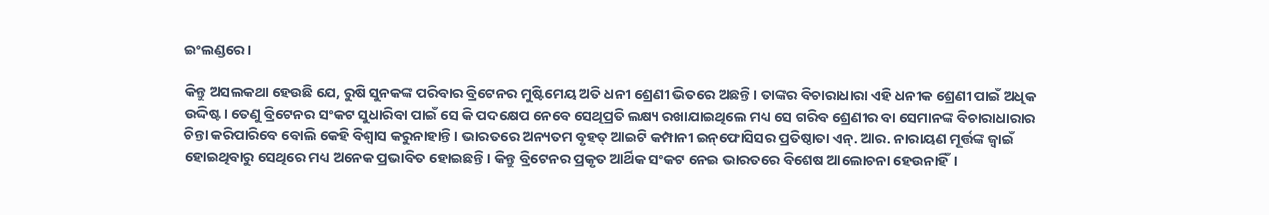ଇଂଲଣ୍ଡରେ।

କିନ୍ତୁ ଅସଲକଥା ହେଉଛି ଯେ, ରୁଷି ସୁନକଙ୍କ ପରିବାର ବ୍ରିଟେନର ମୁଷ୍ଟିମେୟ ଅତି ଧନୀ ଶ୍ରେଣୀ ଭିତରେ ଅଛନ୍ତି। ତାଙ୍କର ବିଚାରାଧାରା ଏହି ଧନୀକ ଶ୍ରେଣୀ ପାଇଁ ଅଧିକ ଉଦ୍ଦିଷ୍ଟ। ତେଣୁ ବ୍ରିଟେନର ସଂକଟ ସୁଧାରିବା ପାଇଁ ସେ କି ପଦକ୍ଷେପ ନେବେ ସେଥିପ୍ରତି ଲକ୍ଷ୍ୟ ରଖାଯାଇଥିଲେ ମଧ୍ୟ ସେ ଗରିବ ଶ୍ରେଣୀର ବା ସେମାନଙ୍କ ବିଚାରାଧାରାର ଚିନ୍ତା କରିପାରିବେ ବୋଲି କେହି ବିଶ୍ୱାସ କରୁନାହାନ୍ତି। ଭାରତରେ ଅନ୍ୟତମ ବୃହତ୍ ଆଇଟି କମ୍ପାନୀ ଇନ୍‌ଫୋସିସର ପ୍ରତିଷ୍ଠାତା ଏନ୍. ଆର. ନାରାୟଣ ମୂର୍ତ୍ତଙ୍କ ଜ୍ୱାଇଁ ହୋଇଥିବାରୁ ସେଥିରେ ମଧ୍ୟ ଅନେକ ପ୍ରଭାବିତ ହୋଇଛନ୍ତି। କିନ୍ତୁ ବ୍ରିଟେନର ପ୍ରକୃତ ଆର୍ଥିକ ସଂକଟ ନେଇ ଭାରତରେ ବିଶେଷ ଆଲୋଚନା ହେଉନାହିଁ।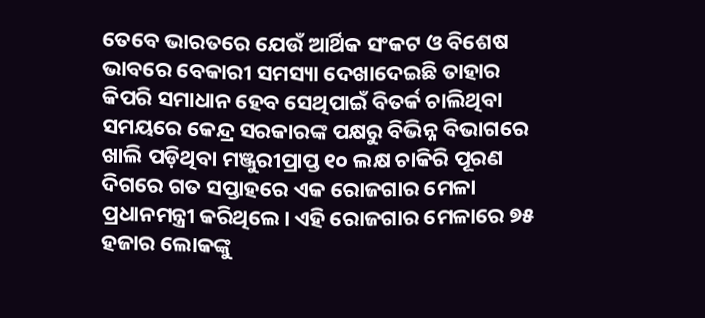ତେବେ ଭାରତରେ ଯେଉଁ ଆର୍ଥିକ ସଂକଟ ଓ ବିଶେଷ ଭାବରେ ବେକାରୀ ସମସ୍ୟା ଦେଖାଦେଇଛି ତାହାର କିପରି ସମାଧାନ ହେବ ସେଥିପାଇଁ ବିତର୍କ ଚାଲିଥିବା ସମୟରେ କେନ୍ଦ୍ର ସରକାରଙ୍କ ପକ୍ଷରୁ ବିଭିନ୍ନ ବିଭାଗରେ ଖାଲି ପଡ଼ିଥିବା ମଞ୍ଜୁରୀପ୍ରାପ୍ତ ୧୦ ଲକ୍ଷ ଚାକିରି ପୂରଣ ଦିଗରେ ଗତ ସପ୍ତାହରେ ଏକ ରୋଜଗାର ମେଳା ପ୍ରଧାନମନ୍ତ୍ରୀ କରିଥିଲେ। ଏହି ରୋଜଗାର ମେଳାରେ ୭୫ ହଜାର ଲୋକଙ୍କୁ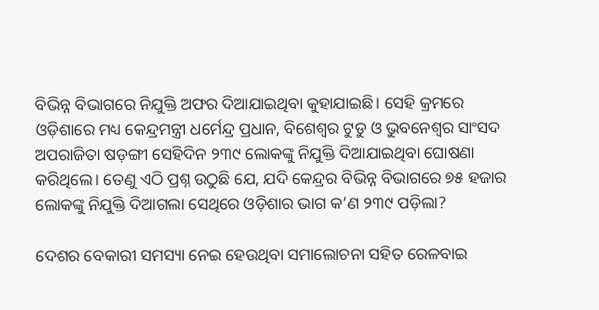ବିଭିନ୍ନ ବିଭାଗରେ ନିଯୁକ୍ତି ଅଫର ଦିଆଯାଇଥିବା କୁହାଯାଇଛି। ସେହି କ୍ରମରେ ଓଡ଼ିଶାରେ ମଧ୍ୟ କେନ୍ଦ୍ରମନ୍ତ୍ରୀ ଧର୍ମେନ୍ଦ୍ର ପ୍ରଧାନ, ବିଶେଶ୍ୱର ଟୁଡୁ ଓ ଭୁବନେଶ୍ୱର ସାଂସଦ ଅପରାଜିତା ଷଡ଼ଙ୍ଗୀ ସେହିଦିନ ୨୩୯ ଲୋକଙ୍କୁ ନିଯୁକ୍ତି ଦିଆଯାଇଥିବା ଘୋଷଣା କରିଥିଲେ। ତେଣୁ ଏଠି ପ୍ରଶ୍ନ ଉଠୁଛି ଯେ, ଯଦି କେନ୍ଦ୍ରର ବିଭିନ୍ନ ବିଭାଗରେ ୭୫ ହଜାର ଲୋକଙ୍କୁ ନିଯୁକ୍ତି ଦିଆଗଲା ସେଥିରେ ଓଡ଼ିଶାର ଭାଗ କ’ଣ ୨୩୯ ପଡ଼ିଲା?

ଦେଶର ବେକାରୀ ସମସ୍ୟା ନେଇ ହେଉଥିବା ସମାଲୋଚନା ସହିତ ରେଳବାଇ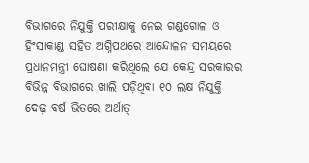ବିଭାଗରେ ନିଯୁକ୍ତି ପରୀକ୍ଷାକୁ ନେଇ ଗଣ୍ଡଗୋଳ ଓ ହିଂସାକାଣ୍ଡ ସହିତ ଅଗ୍ନିପଥରେ ଆନ୍ଦୋଳନ ସମୟରେ ପ୍ରଧାନମନ୍ତ୍ରୀ ଘୋଷଣା କରିଥିଲେ ଯେ କେନ୍ଦ୍ର ସରକାରର ବିଭିନ୍ନ ବିଭାଗରେ ଖାଲି ପଡ଼ିଥିବା ୧୦ ଲକ୍ଷ ନିଯୁକ୍ତି ଦେଢ଼ ବର୍ଷ ଭିତରେ ଅର୍ଥାତ୍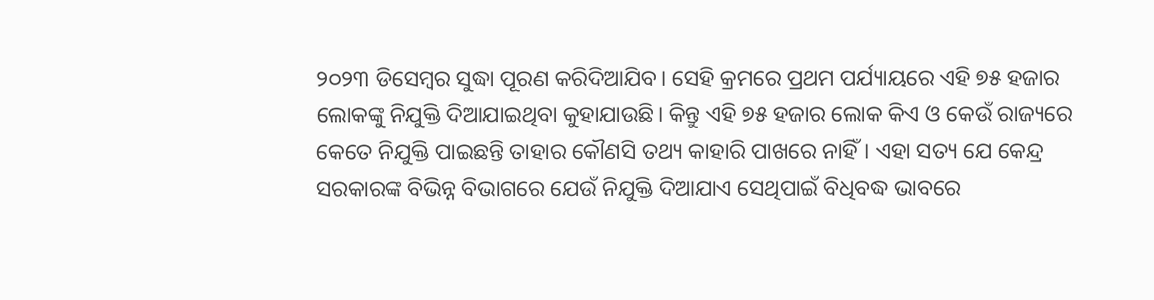୨୦୨୩ ଡିସେମ୍ବର ସୁଦ୍ଧା ପୂରଣ କରିଦିଆଯିବ। ସେହି କ୍ରମରେ ପ୍ରଥମ ପର୍ଯ୍ୟାୟରେ ଏହି ୭୫ ହଜାର ଲୋକଙ୍କୁ ନିଯୁକ୍ତି ଦିଆଯାଇଥିବା କୁହାଯାଉଛି। କିନ୍ତୁ ଏହି ୭୫ ହଜାର ଲୋକ କିଏ ଓ କେଉଁ ରାଜ୍ୟରେ କେତେ ନିଯୁକ୍ତି ପାଇଛନ୍ତି ତାହାର କୌଣସି ତଥ୍ୟ କାହାରି ପାଖରେ ନାହିଁ। ଏହା ସତ୍ୟ ଯେ କେନ୍ଦ୍ର ସରକାରଙ୍କ ବିଭିନ୍ନ ବିଭାଗରେ ଯେଉଁ ନିଯୁକ୍ତି ଦିଆଯାଏ ସେଥିପାଇଁ ବିଧିବଦ୍ଧ ଭାବରେ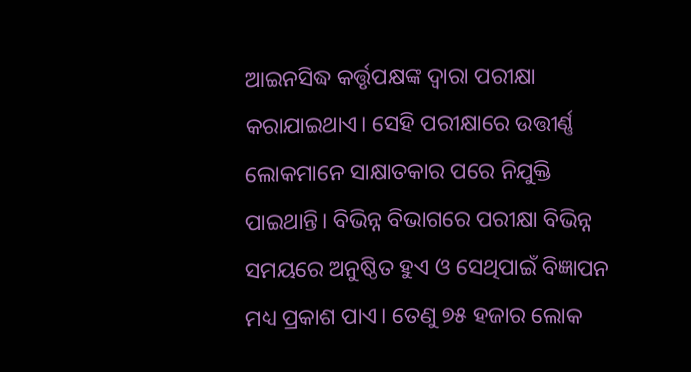ଆଇନସିଦ୍ଧ କର୍ତ୍ତୃପକ୍ଷଙ୍କ ଦ୍ୱାରା ପରୀକ୍ଷା କରାଯାଇଥାଏ। ସେହି ପରୀକ୍ଷାରେ ଉତ୍ତୀର୍ଣ୍ଣ ଲୋକମାନେ ସାକ୍ଷାତକାର ପରେ ନିଯୁକ୍ତି ପାଇଥାନ୍ତି। ବିଭିନ୍ନ ବିଭାଗରେ ପରୀକ୍ଷା ବିଭିନ୍ନ ସମୟରେ ଅନୁଷ୍ଠିତ ହୁଏ ଓ ସେଥିପାଇଁ ବିଜ୍ଞାପନ ମଧ୍ୟ ପ୍ରକାଶ ପାଏ। ତେଣୁ ୭୫ ହଜାର ଲୋକ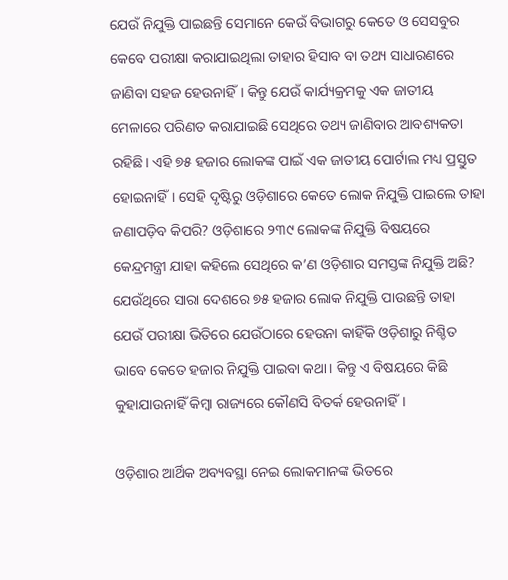ଯେଉଁ ନିଯୁକ୍ତି ପାଇଛନ୍ତି ସେମାନେ କେଉଁ ବିଭାଗରୁ କେତେ ଓ ସେସବୁର କେବେ ପରୀକ୍ଷା କରାଯାଇଥିଲା ତାହାର ହିସାବ ବା ତଥ୍ୟ ସାଧାରଣରେ ଜାଣିବା ସହଜ ହେଉନାହିଁ। କିନ୍ତୁ ଯେଉଁ କାର୍ଯ୍ୟକ୍ରମକୁ ଏକ ଜାତୀୟ ମେଳାରେ ପରିଣତ କରାଯାଇଛି ସେଥିରେ ତଥ୍ୟ ଜାଣିବାର ଆବଶ୍ୟକତା ରହିଛି। ଏହି ୭୫ ହଜାର ଲୋକଙ୍କ ପାଇଁ ଏକ ଜାତୀୟ ପୋର୍ଟାଲ ମଧ୍ୟ ପ୍ରସ୍ତୁତ ହୋଇନାହିଁ। ସେହି ଦୃଷ୍ଟିରୁ ଓଡ଼ିଶାରେ କେତେ ଲୋକ ନିଯୁକ୍ତି ପାଇଲେ ତାହା ଜଣାପଡ଼ିବ କିପରି? ଓଡ଼ିଶାରେ ୨୩୯ ଲୋକଙ୍କ ନିଯୁକ୍ତି ବିଷୟରେ କେନ୍ଦ୍ରମନ୍ତ୍ରୀ ଯାହା କହିଲେ ସେଥିରେ କ’ଣ ଓଡ଼ିଶାର ସମସ୍ତଙ୍କ ନିଯୁକ୍ତି ଅଛି? ଯେଉଁଥିରେ ସାରା ଦେଶରେ ୭୫ ହଜାର ଲୋକ ନିଯୁକ୍ତି ପାଉଛନ୍ତି ତାହା ଯେଉଁ ପରୀକ୍ଷା ଭିତିରେ ଯେଉଁଠାରେ ହେଉନା କାହିଁକି ଓଡ଼ିଶାରୁ ନିଶ୍ଚିତ ଭାବେ କେତେ ହଜାର ନିଯୁକ୍ତି ପାଇବା କଥା। କିନ୍ତୁ ଏ ବିଷୟରେ କିଛି କୁହାଯାଉନାହିଁ କିମ୍ବା ରାଜ୍ୟରେ କୌଣସି ବିତର୍କ ହେଉନାହିଁ।

ଓଡ଼ିଶାର ଆର୍ଥିକ ଅବ୍ୟବସ୍ଥା ନେଇ ଲୋକମାନଙ୍କ ଭିତରେ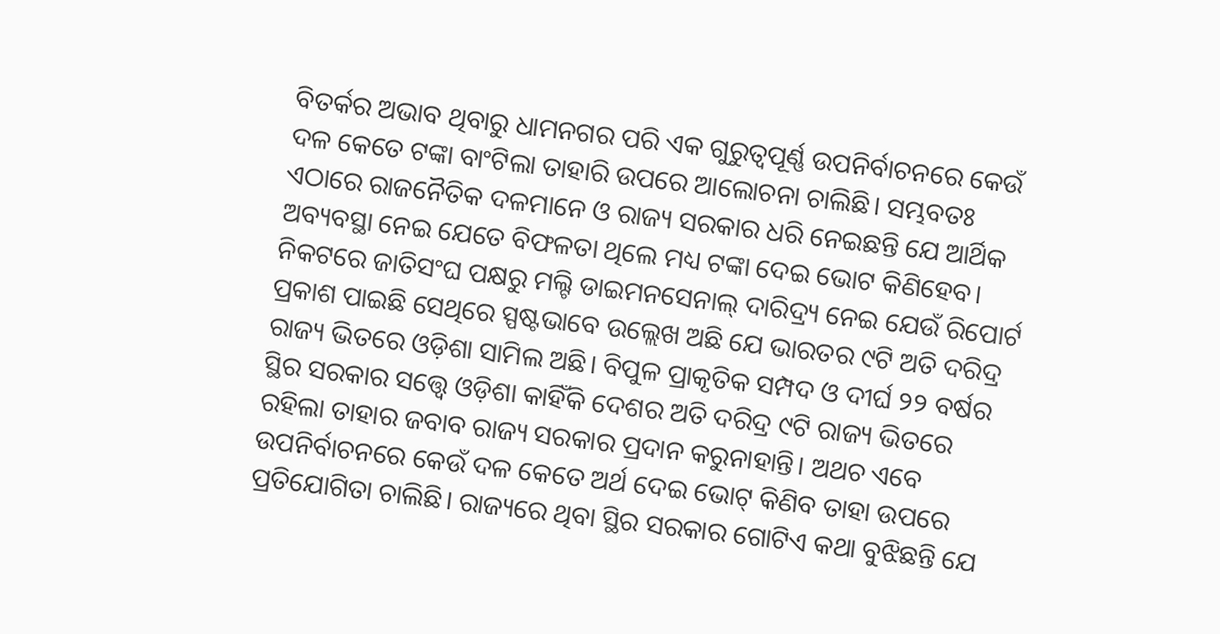ବିତର୍କର ଅଭାବ ଥିବାରୁ ଧାମନଗର ପରି ଏକ ଗୁରୁତ୍ୱପୂର୍ଣ୍ଣ ଉପନିର୍ବାଚନରେ କେଉଁ ଦଳ କେତେ ଟଙ୍କା ବାଂଟିଲା ତାହାରି ଉପରେ ଆଲୋଚନା ଚାଲିଛି। ସମ୍ଭବତଃ ଏଠାରେ ରାଜନୈତିକ ଦଳମାନେ ଓ ରାଜ୍ୟ ସରକାର ଧରି ନେଇଛନ୍ତି ଯେ ଆର୍ଥିକ ଅବ୍ୟବସ୍ଥା ନେଇ ଯେତେ ବିଫଳତା ଥିଲେ ମଧ୍ୟ ଟଙ୍କା ଦେଇ ଭୋଟ କିଣିହେବ। ନିକଟରେ ଜାତିସଂଘ ପକ୍ଷରୁ ମଲ୍ଟି ଡାଇମନସେନାଲ୍ ଦାରିଦ୍ର୍ୟ ନେଇ ଯେଉଁ ରିପୋର୍ଟ ପ୍ରକାଶ ପାଇଛି ସେଥିରେ ସ୍ପଷ୍ଟଭାବେ ଉଲ୍ଲେଖ ଅଛି ଯେ ଭାରତର ୯ଟି ଅତି ଦରିଦ୍ର ରାଜ୍ୟ ଭିତରେ ଓଡ଼ିଶା ସାମିଲ ଅଛି। ବିପୁଳ ପ୍ରାକୃତିକ ସମ୍ପଦ ଓ ଦୀର୍ଘ ୨୨ ବର୍ଷର ସ୍ଥିର ସରକାର ସତ୍ତ୍ୱେ ଓଡ଼ିଶା କାହିଁକି ଦେଶର ଅତି ଦରିଦ୍ର ୯ଟି ରାଜ୍ୟ ଭିତରେ ରହିଲା ତାହାର ଜବାବ ରାଜ୍ୟ ସରକାର ପ୍ରଦାନ କରୁନାହାନ୍ତି। ଅଥଚ ଏବେ ଉପନିର୍ବାଚନରେ କେଉଁ ଦଳ କେତେ ଅର୍ଥ ଦେଇ ଭୋଟ୍ କିଣିବ ତାହା ଉପରେ ପ୍ରତିଯୋଗିତା ଚାଲିଛି। ରାଜ୍ୟରେ ଥିବା ସ୍ଥିର ସରକାର ଗୋଟିଏ କଥା ବୁଝିଛନ୍ତି ଯେ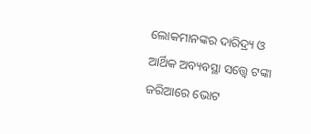ଲୋକମାନଙ୍କର ଦାରିଦ୍ର୍ୟ ଓ ଆର୍ଥିକ ଅବ୍ୟବସ୍ଥା ସତ୍ତ୍ୱେ ଟଙ୍କା ଜରିଆରେ ଭୋଟ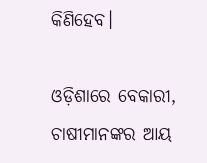କିଣିହେବ।

ଓଡ଼ିଶାରେ ବେକାରୀ, ଚାଷୀମାନଙ୍କର ଆୟ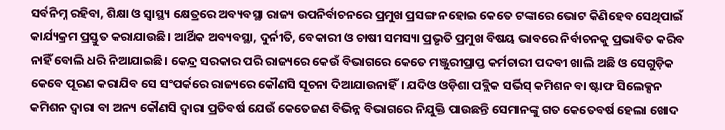ସର୍ବନିମ୍ନ ରହିବା, ଶିକ୍ଷା ଓ ସ୍ୱାସ୍ଥ୍ୟ କ୍ଷେତ୍ରରେ ଅବ୍ୟବସ୍ଥା ରାଜ୍ୟ ଉପନିର୍ବାଚନରେ ପ୍ରମୁଖ ପ୍ରସଙ୍ଗ ନହୋଇ କେତେ ଟଙ୍କାରେ ଭୋଟ କିଣିହେବ ସେଥିପାଇଁ କାର୍ଯ୍ୟକ୍ରମ ପ୍ରସ୍ତୁତ କରାଯାଉଛି। ଆର୍ଥିକ ଅବ୍ୟବସ୍ଥା, ଦୁର୍ନୀତି, ବେକାରୀ ଓ ଚାଷୀ ସମସ୍ୟା ପ୍ରଭୃତି ପ୍ରମୁଖ ବିଷୟ ଭାବରେ ନିର୍ବାଚନକୁ ପ୍ରଭାବିତ କରିବ ନାହିଁ ବୋଲି ଧରି ନିଆଯାଇଛି। କେନ୍ଦ୍ର ସରକାର ପରି ରାଜ୍ୟରେ କେଉଁ ବିଭାଗରେ କେତେ ମଞ୍ଜୁରୀପ୍ରାପ୍ତ କର୍ମଚାରୀ ପଦବୀ ଖାଲି ଅଛି ଓ ସେଗୁଡ଼ିକ କେବେ ପୂରଣ କରାଯିବ ସେ ସଂପର୍କରେ ରାଜ୍ୟରେ କୌଣସି ସୂଚନା ଦିଆଯାଉନାହିଁ। ଯଦିଓ ଓଡ଼ିଶା ପବ୍ଲିକ ସର୍ଭିସ୍ କମିଶନ ବା ଷ୍ଟାଫ ସିଲେକ୍ସନ କମିଶନ ଦ୍ୱାରା ବା ଅନ୍ୟ କୌଣସି ଦ୍ୱାରା ପ୍ରତିବର୍ଷ ଯେଉଁ କେତେଜଣ ବିଭିନ୍ନ ବିଭାଗରେ ନିଯୁକ୍ତି ପାଉଛନ୍ତି ସେମାନଙ୍କୁ ଗତ କେତେବର୍ଷ ହେଲା ଖୋଦ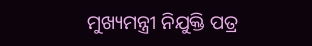ମୁଖ୍ୟମନ୍ତ୍ରୀ ନିଯୁକ୍ତି ପତ୍ର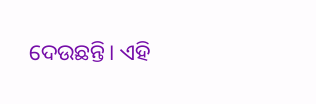ଦେଉଛନ୍ତି। ଏହି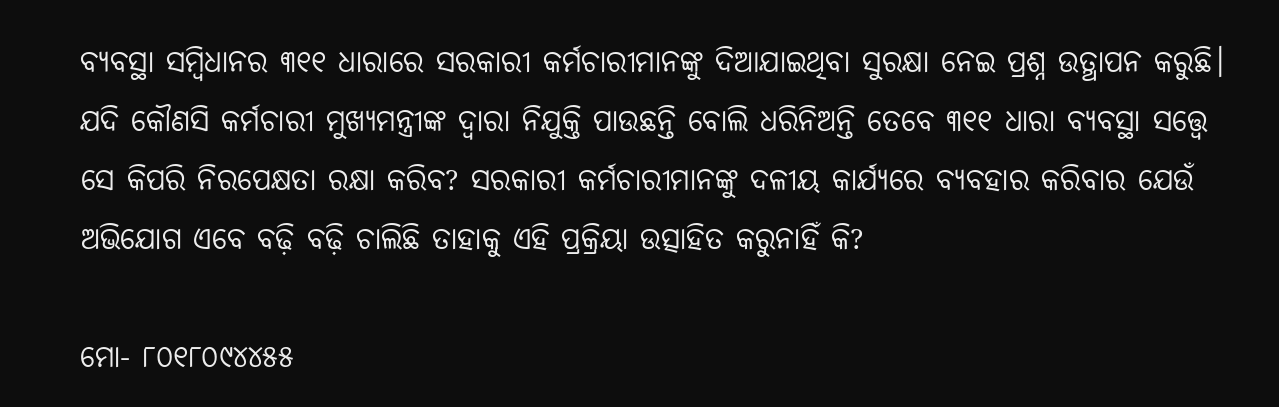ବ୍ୟବସ୍ଥା ସମ୍ବିଧାନର ୩୧୧ ଧାରାରେ ସରକାରୀ କର୍ମଚାରୀମାନଙ୍କୁ ଦିଆଯାଇଥିବା ସୁରକ୍ଷା ନେଇ ପ୍ରଶ୍ନ ଉତ୍ଥାପନ କରୁଛି। ଯଦି କୌଣସି କର୍ମଚାରୀ ମୁଖ୍ୟମନ୍ତ୍ରୀଙ୍କ ଦ୍ୱାରା ନିଯୁକ୍ତି ପାଉଛନ୍ତି ବୋଲି ଧରିନିଅନ୍ତି ତେବେ ୩୧୧ ଧାରା ବ୍ୟବସ୍ଥା ସତ୍ତ୍ୱେ ସେ କିପରି ନିରପେକ୍ଷତା ରକ୍ଷା କରିବ? ସରକାରୀ କର୍ମଚାରୀମାନଙ୍କୁ ଦଳୀୟ କାର୍ଯ୍ୟରେ ବ୍ୟବହାର କରିବାର ଯେଉଁ ଅଭିଯୋଗ ଏବେ ବଢ଼ି ବଢ଼ି ଚାଲିଛି ତାହାକୁ ଏହି ପ୍ରକ୍ରିୟା ଉତ୍ସାହିତ କରୁନାହିଁ କି?

ମୋ- ୮୦୧୮୦୯୪୪୫୫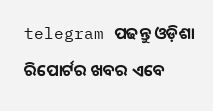telegram ପଢନ୍ତୁ ଓଡ଼ିଶା ରିପୋର୍ଟର ଖବର ଏବେ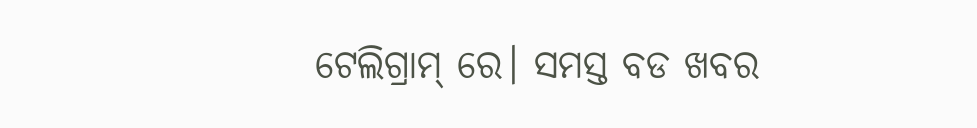ଟେଲିଗ୍ରାମ୍ ରେ। ସମସ୍ତ ବଡ ଖବର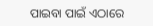ପାଇବା ପାଇଁ ଏଠାରେ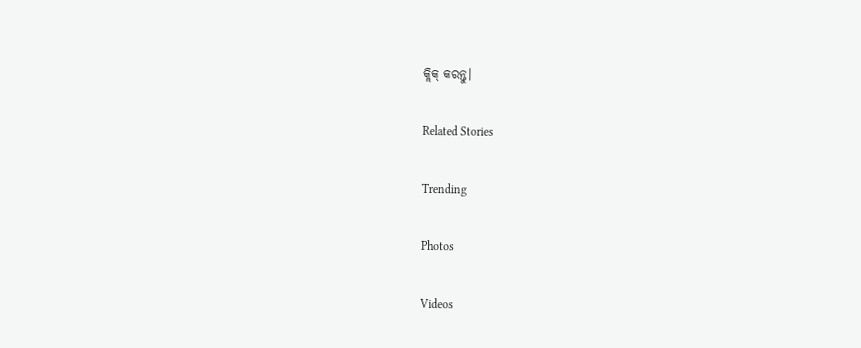କ୍ଲିକ୍ କରନ୍ତୁ।

Related Stories

Trending

Photos

Videos